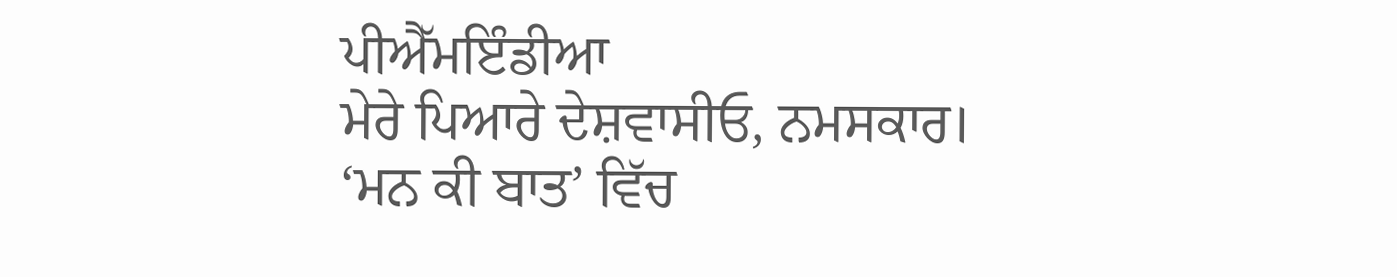ਪੀਐੱਮਇੰਡੀਆ
ਮੇਰੇ ਪਿਆਰੇ ਦੇਸ਼ਵਾਸੀਓ, ਨਮਸਕਾਰ।
‘ਮਨ ਕੀ ਬਾਤ’ ਵਿੱਚ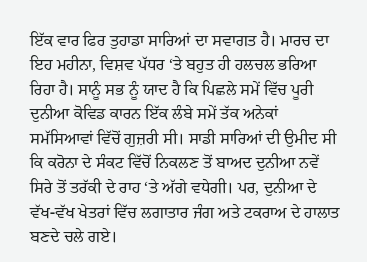ਇੱਕ ਵਾਰ ਫਿਰ ਤੁਹਾਡਾ ਸਾਰਿਆਂ ਦਾ ਸਵਾਗਤ ਹੈ। ਮਾਰਚ ਦਾ ਇਹ ਮਹੀਨਾ, ਵਿਸ਼ਵ ਪੱਧਰ ‘ਤੇ ਬਹੁਤ ਹੀ ਹਲਚਲ ਭਰਿਆ ਰਿਹਾ ਹੈ। ਸਾਨੂੰ ਸਭ ਨੂੰ ਯਾਦ ਹੈ ਕਿ ਪਿਛਲੇ ਸਮੇਂ ਵਿੱਚ ਪੂਰੀ ਦੁਨੀਆ ਕੋਵਿਡ ਕਾਰਨ ਇੱਕ ਲੰਬੇ ਸਮੇਂ ਤੱਕ ਅਨੇਕਾਂ ਸਮੱਸਿਆਵਾਂ ਵਿੱਚੋਂ ਗੁਜ਼ਰੀ ਸੀ। ਸਾਡੀ ਸਾਰਿਆਂ ਦੀ ਉਮੀਦ ਸੀ ਕਿ ਕਰੋਨਾ ਦੇ ਸੰਕਟ ਵਿੱਚੋਂ ਨਿਕਲਣ ਤੋਂ ਬਾਅਦ ਦੁਨੀਆ ਨਵੇਂ ਸਿਰੇ ਤੋਂ ਤਰੱਕੀ ਦੇ ਰਾਹ ‘ਤੇ ਅੱਗੇ ਵਧੇਗੀ। ਪਰ, ਦੁਨੀਆ ਦੇ ਵੱਖ-ਵੱਖ ਖੇਤਰਾਂ ਵਿੱਚ ਲਗਾਤਾਰ ਜੰਗ ਅਤੇ ਟਕਰਾਅ ਦੇ ਹਾਲਾਤ ਬਣਦੇ ਚਲੇ ਗਏ।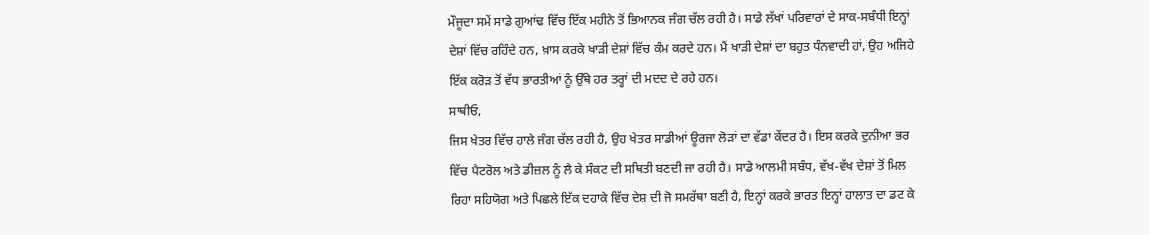ਮੌਜੂਦਾ ਸਮੇਂ ਸਾਡੇ ਗੁਆਂਢ ਵਿੱਚ ਇੱਕ ਮਹੀਨੇ ਤੋਂ ਭਿਆਨਕ ਜੰਗ ਚੱਲ ਰਹੀ ਹੈ। ਸਾਡੇ ਲੱਖਾਂ ਪਰਿਵਾਰਾਂ ਦੇ ਸਾਕ-ਸਬੰਧੀ ਇਨ੍ਹਾਂ ਦੇਸ਼ਾਂ ਵਿੱਚ ਰਹਿੰਦੇ ਹਨ, ਖ਼ਾਸ ਕਰਕੇ ਖਾੜੀ ਦੇਸ਼ਾਂ ਵਿੱਚ ਕੰਮ ਕਰਦੇ ਹਨ। ਮੈਂ ਖਾੜੀ ਦੇਸ਼ਾਂ ਦਾ ਬਹੁਤ ਧੰਨਵਾਦੀ ਹਾਂ, ਉਹ ਅਜਿਹੇ ਇੱਕ ਕਰੋੜ ਤੋਂ ਵੱਧ ਭਾਰਤੀਆਂ ਨੂੰ ਉੱਥੇ ਹਰ ਤਰ੍ਹਾਂ ਦੀ ਮਦਦ ਦੇ ਰਹੇ ਹਨ।
ਸਾਥੀਓ,
ਜਿਸ ਖੇਤਰ ਵਿੱਚ ਹਾਲੇ ਜੰਗ ਚੱਲ ਰਹੀ ਹੈ, ਉਹ ਖੇਤਰ ਸਾਡੀਆਂ ਊਰਜਾ ਲੋੜਾਂ ਦਾ ਵੱਡਾ ਕੇਂਦਰ ਹੈ। ਇਸ ਕਰਕੇ ਦੁਨੀਆ ਭਰ ਵਿੱਚ ਪੈਟਰੋਲ ਅਤੇ ਡੀਜ਼ਲ ਨੂੰ ਲੈ ਕੇ ਸੰਕਟ ਦੀ ਸਥਿਤੀ ਬਣਦੀ ਜਾ ਰਹੀ ਹੈ। ਸਾਡੇ ਆਲਮੀ ਸਬੰਧ, ਵੱਖ-ਵੱਖ ਦੇਸ਼ਾਂ ਤੋਂ ਮਿਲ ਰਿਹਾ ਸਹਿਯੋਗ ਅਤੇ ਪਿਛਲੇ ਇੱਕ ਦਹਾਕੇ ਵਿੱਚ ਦੇਸ਼ ਦੀ ਜੋ ਸਮਰੱਥਾ ਬਣੀ ਹੈ, ਇਨ੍ਹਾਂ ਕਰਕੇ ਭਾਰਤ ਇਨ੍ਹਾਂ ਹਾਲਾਤ ਦਾ ਡਟ ਕੇ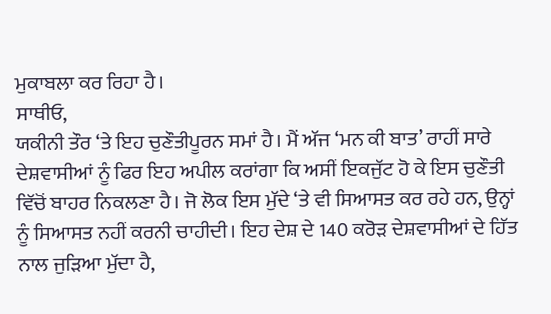ਮੁਕਾਬਲਾ ਕਰ ਰਿਹਾ ਹੈ।
ਸਾਥੀਓ,
ਯਕੀਨੀ ਤੌਰ ‘ਤੇ ਇਹ ਚੁਣੌਤੀਪੂਰਨ ਸਮਾਂ ਹੈ। ਮੈਂ ਅੱਜ ‘ਮਨ ਕੀ ਬਾਤ’ ਰਾਹੀਂ ਸਾਰੇ ਦੇਸ਼ਵਾਸੀਆਂ ਨੂੰ ਫਿਰ ਇਹ ਅਪੀਲ ਕਰਾਂਗਾ ਕਿ ਅਸੀਂ ਇਕਜੁੱਟ ਹੋ ਕੇ ਇਸ ਚੁਣੌਤੀ ਵਿੱਚੋਂ ਬਾਹਰ ਨਿਕਲਣਾ ਹੈ। ਜੋ ਲੋਕ ਇਸ ਮੁੱਦੇ ‘ਤੇ ਵੀ ਸਿਆਸਤ ਕਰ ਰਹੇ ਹਨ, ਉਨ੍ਹਾਂ ਨੂੰ ਸਿਆਸਤ ਨਹੀਂ ਕਰਨੀ ਚਾਹੀਦੀ। ਇਹ ਦੇਸ਼ ਦੇ 140 ਕਰੋੜ ਦੇਸ਼ਵਾਸੀਆਂ ਦੇ ਹਿੱਤ ਨਾਲ ਜੁੜਿਆ ਮੁੱਦਾ ਹੈ,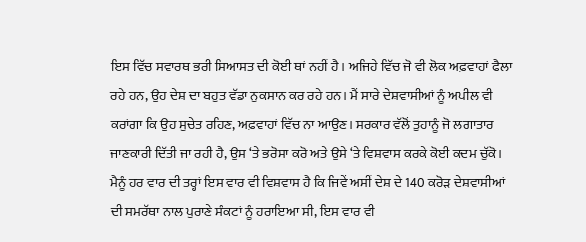ਇਸ ਵਿੱਚ ਸਵਾਰਥ ਭਰੀ ਸਿਆਸਤ ਦੀ ਕੋਈ ਥਾਂ ਨਹੀਂ ਹੈ। ਅਜਿਹੇ ਵਿੱਚ ਜੋ ਵੀ ਲੋਕ ਅਫ਼ਵਾਹਾਂ ਫੈਲਾ ਰਹੇ ਹਨ, ਉਹ ਦੇਸ਼ ਦਾ ਬਹੁਤ ਵੱਡਾ ਨੁਕਸਾਨ ਕਰ ਰਹੇ ਹਨ। ਮੈਂ ਸਾਰੇ ਦੇਸ਼ਵਾਸੀਆਂ ਨੂੰ ਅਪੀਲ ਵੀ ਕਰਾਂਗਾ ਕਿ ਉਹ ਸੁਚੇਤ ਰਹਿਣ, ਅਫ਼ਵਾਹਾਂ ਵਿੱਚ ਨਾ ਆਉਣ। ਸਰਕਾਰ ਵੱਲੋਂ ਤੁਹਾਨੂੰ ਜੋ ਲਗਾਤਾਰ ਜਾਣਕਾਰੀ ਦਿੱਤੀ ਜਾ ਰਹੀ ਹੈ, ਉਸ ‘ਤੇ ਭਰੋਸਾ ਕਰੋ ਅਤੇ ਉਸੇ ‘ਤੇ ਵਿਸ਼ਵਾਸ ਕਰਕੇ ਕੋਈ ਕਦਮ ਚੁੱਕੋ। ਮੈਨੂੰ ਹਰ ਵਾਰ ਦੀ ਤਰ੍ਹਾਂ ਇਸ ਵਾਰ ਵੀ ਵਿਸ਼ਵਾਸ ਹੈ ਕਿ ਜਿਵੇਂ ਅਸੀਂ ਦੇਸ਼ ਦੇ 140 ਕਰੋੜ ਦੇਸ਼ਵਾਸੀਆਂ ਦੀ ਸਮਰੱਥਾ ਨਾਲ ਪੁਰਾਣੇ ਸੰਕਟਾਂ ਨੂੰ ਹਰਾਇਆ ਸੀ, ਇਸ ਵਾਰ ਵੀ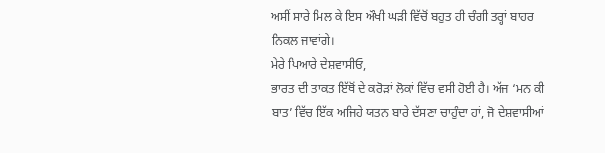ਅਸੀਂ ਸਾਰੇ ਮਿਲ ਕੇ ਇਸ ਔਖੀ ਘੜੀ ਵਿੱਚੋਂ ਬਹੁਤ ਹੀ ਚੰਗੀ ਤਰ੍ਹਾਂ ਬਾਹਰ ਨਿਕਲ ਜਾਵਾਂਗੇ।
ਮੇਰੇ ਪਿਆਰੇ ਦੇਸ਼ਵਾਸੀਓ,
ਭਾਰਤ ਦੀ ਤਾਕਤ ਇੱਥੋਂ ਦੇ ਕਰੋੜਾਂ ਲੋਕਾਂ ਵਿੱਚ ਵਸੀ ਹੋਈ ਹੈ। ਅੱਜ ‘ਮਨ ਕੀ ਬਾਤ’ ਵਿੱਚ ਇੱਕ ਅਜਿਹੇ ਯਤਨ ਬਾਰੇ ਦੱਸਣਾ ਚਾਹੁੰਦਾ ਹਾਂ, ਜੋ ਦੇਸ਼ਵਾਸੀਆਂ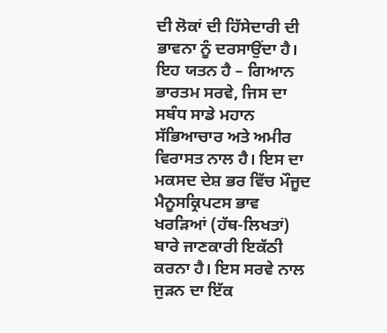ਦੀ ਲੋਕਾਂ ਦੀ ਹਿੱਸੇਦਾਰੀ ਦੀ ਭਾਵਨਾ ਨੂੰ ਦਰਸਾਉਂਦਾ ਹੈ। ਇਹ ਯਤਨ ਹੈ – ਗਿਆਨ ਭਾਰਤਮ ਸਰਵੇ, ਜਿਸ ਦਾ ਸਬੰਧ ਸਾਡੇ ਮਹਾਨ ਸੱਭਿਆਚਾਰ ਅਤੇ ਅਮੀਰ ਵਿਰਾਸਤ ਨਾਲ ਹੈ। ਇਸ ਦਾ ਮਕਸਦ ਦੇਸ਼ ਭਰ ਵਿੱਚ ਮੌਜੂਦ ਮੈਨੂਸਕ੍ਰਿਪਟਸ ਭਾਵ ਖਰੜਿਆਂ (ਹੱਥ-ਲਿਖਤਾਂ) ਬਾਰੇ ਜਾਣਕਾਰੀ ਇਕੱਠੀ ਕਰਨਾ ਹੈ। ਇਸ ਸਰਵੇ ਨਾਲ ਜੁੜਨ ਦਾ ਇੱਕ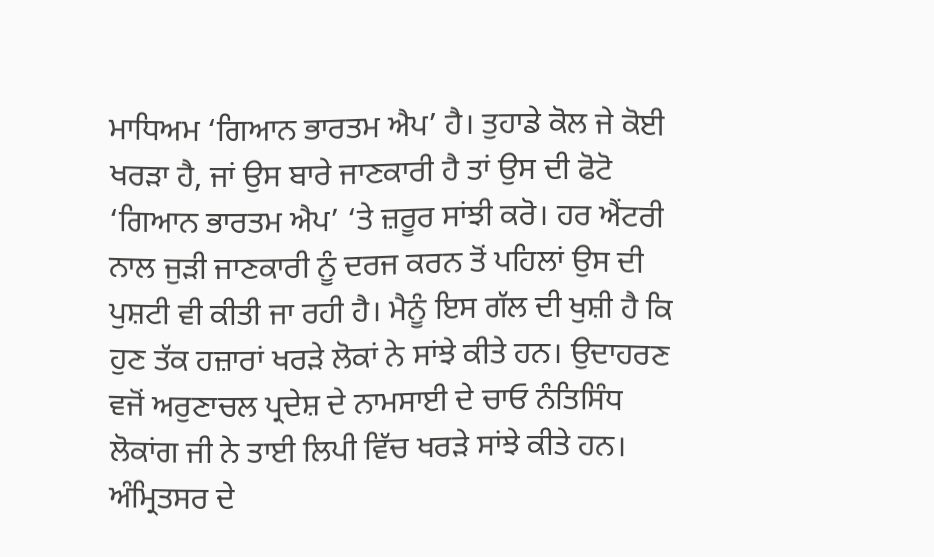ਮਾਧਿਅਮ ‘ਗਿਆਨ ਭਾਰਤਮ ਐਪ’ ਹੈ। ਤੁਹਾਡੇ ਕੋਲ ਜੇ ਕੋਈ ਖਰੜਾ ਹੈ, ਜਾਂ ਉਸ ਬਾਰੇ ਜਾਣਕਾਰੀ ਹੈ ਤਾਂ ਉਸ ਦੀ ਫੋਟੋ ‘ਗਿਆਨ ਭਾਰਤਮ ਐਪ’ ‘ਤੇ ਜ਼ਰੂਰ ਸਾਂਝੀ ਕਰੋ। ਹਰ ਐਂਟਰੀ ਨਾਲ ਜੁੜੀ ਜਾਣਕਾਰੀ ਨੂੰ ਦਰਜ ਕਰਨ ਤੋਂ ਪਹਿਲਾਂ ਉਸ ਦੀ ਪੁਸ਼ਟੀ ਵੀ ਕੀਤੀ ਜਾ ਰਹੀ ਹੈ। ਮੈਨੂੰ ਇਸ ਗੱਲ ਦੀ ਖੁਸ਼ੀ ਹੈ ਕਿ ਹੁਣ ਤੱਕ ਹਜ਼ਾਰਾਂ ਖਰੜੇ ਲੋਕਾਂ ਨੇ ਸਾਂਝੇ ਕੀਤੇ ਹਨ। ਉਦਾਹਰਣ ਵਜੋਂ ਅਰੁਣਾਚਲ ਪ੍ਰਦੇਸ਼ ਦੇ ਨਾਮਸਾਈ ਦੇ ਚਾਓ ਨੰਤਿਸਿੰਧ ਲੋਕਾਂਗ ਜੀ ਨੇ ਤਾਈ ਲਿਪੀ ਵਿੱਚ ਖਰੜੇ ਸਾਂਝੇ ਕੀਤੇ ਹਨ। ਅੰਮ੍ਰਿਤਸਰ ਦੇ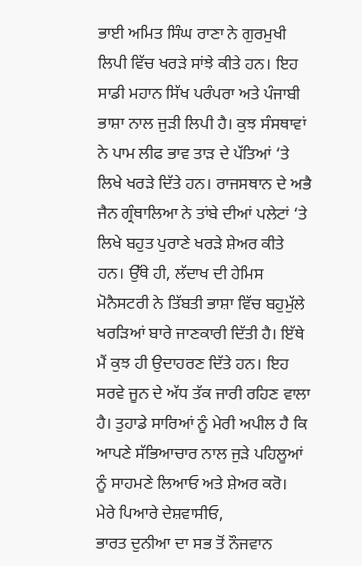ਭਾਈ ਅਮਿਤ ਸਿੰਘ ਰਾਣਾ ਨੇ ਗੁਰਮੁਖੀ ਲਿਪੀ ਵਿੱਚ ਖਰੜੇ ਸਾਂਝੇ ਕੀਤੇ ਹਨ। ਇਹ ਸਾਡੀ ਮਹਾਨ ਸਿੱਖ ਪਰੰਪਰਾ ਅਤੇ ਪੰਜਾਬੀ ਭਾਸ਼ਾ ਨਾਲ ਜੁੜੀ ਲਿਪੀ ਹੈ। ਕੁਝ ਸੰਸਥਾਵਾਂ ਨੇ ਪਾਮ ਲੀਫ ਭਾਵ ਤਾੜ ਦੇ ਪੱਤਿਆਂ ‘ਤੇ ਲਿਖੇ ਖਰੜੇ ਦਿੱਤੇ ਹਨ। ਰਾਜਸਥਾਨ ਦੇ ਅਭੈ ਜੈਨ ਗ੍ਰੰਥਾਲਿਆ ਨੇ ਤਾਂਬੇ ਦੀਆਂ ਪਲੇਟਾਂ ‘ਤੇ ਲਿਖੇ ਬਹੁਤ ਪੁਰਾਣੇ ਖਰੜੇ ਸ਼ੇਅਰ ਕੀਤੇ ਹਨ। ਉੱਥੇ ਹੀ, ਲੱਦਾਖ ਦੀ ਹੇਮਿਸ ਮੋਨੈਸਟਰੀ ਨੇ ਤਿੱਬਤੀ ਭਾਸ਼ਾ ਵਿੱਚ ਬਹੁਮੁੱਲੇ ਖਰੜਿਆਂ ਬਾਰੇ ਜਾਣਕਾਰੀ ਦਿੱਤੀ ਹੈ। ਇੱਥੇ ਮੈਂ ਕੁਝ ਹੀ ਉਦਾਹਰਣ ਦਿੱਤੇ ਹਨ। ਇਹ ਸਰਵੇ ਜੂਨ ਦੇ ਅੱਧ ਤੱਕ ਜਾਰੀ ਰਹਿਣ ਵਾਲਾ ਹੈ। ਤੁਹਾਡੇ ਸਾਰਿਆਂ ਨੂੰ ਮੇਰੀ ਅਪੀਲ ਹੈ ਕਿ ਆਪਣੇ ਸੱਭਿਆਚਾਰ ਨਾਲ ਜੁੜੇ ਪਹਿਲੂਆਂ ਨੂੰ ਸਾਹਮਣੇ ਲਿਆਓ ਅਤੇ ਸ਼ੇਅਰ ਕਰੋ।
ਮੇਰੇ ਪਿਆਰੇ ਦੇਸ਼ਵਾਸੀਓ,
ਭਾਰਤ ਦੁਨੀਆ ਦਾ ਸਭ ਤੋਂ ਨੌਜਵਾਨ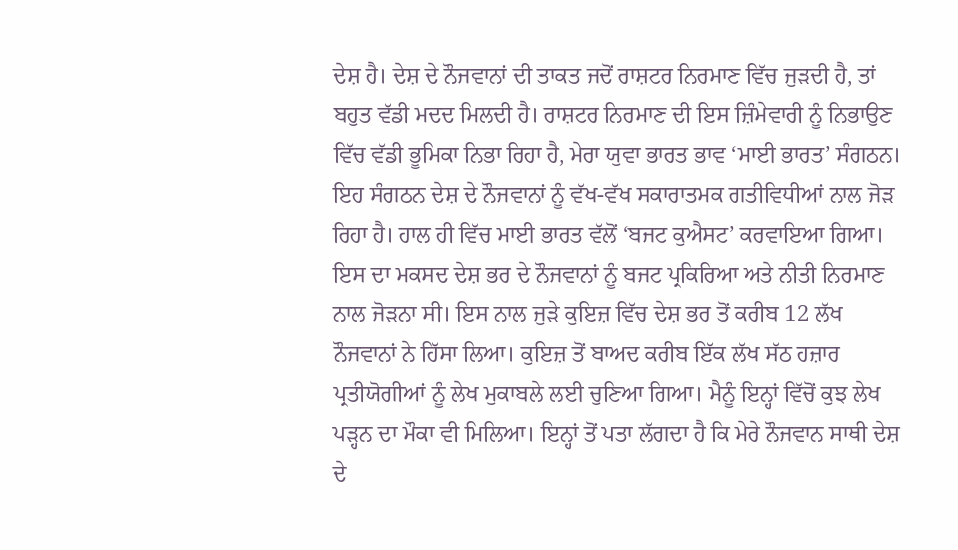ਦੇਸ਼ ਹੈ। ਦੇਸ਼ ਦੇ ਨੌਜਵਾਨਾਂ ਦੀ ਤਾਕਤ ਜਦੋਂ ਰਾਸ਼ਟਰ ਨਿਰਮਾਣ ਵਿੱਚ ਜੁੜਦੀ ਹੈ, ਤਾਂ ਬਹੁਤ ਵੱਡੀ ਮਦਦ ਮਿਲਦੀ ਹੈ। ਰਾਸ਼ਟਰ ਨਿਰਮਾਣ ਦੀ ਇਸ ਜ਼ਿੰਮੇਵਾਰੀ ਨੂੰ ਨਿਭਾਉਣ ਵਿੱਚ ਵੱਡੀ ਭੂਮਿਕਾ ਨਿਭਾ ਰਿਹਾ ਹੈ, ਮੇਰਾ ਯੁਵਾ ਭਾਰਤ ਭਾਵ ‘ਮਾਈ ਭਾਰਤ’ ਸੰਗਠਨ। ਇਹ ਸੰਗਠਨ ਦੇਸ਼ ਦੇ ਨੌਜਵਾਨਾਂ ਨੂੰ ਵੱਖ-ਵੱਖ ਸਕਾਰਾਤਮਕ ਗਤੀਵਿਧੀਆਂ ਨਾਲ ਜੋੜ ਰਿਹਾ ਹੈ। ਹਾਲ ਹੀ ਵਿੱਚ ਮਾਈ ਭਾਰਤ ਵੱਲੋਂ ‘ਬਜਟ ਕੁਐਸਟ’ ਕਰਵਾਇਆ ਗਿਆ। ਇਸ ਦਾ ਮਕਸਦ ਦੇਸ਼ ਭਰ ਦੇ ਨੌਜਵਾਨਾਂ ਨੂੰ ਬਜਟ ਪ੍ਰਕਿਰਿਆ ਅਤੇ ਨੀਤੀ ਨਿਰਮਾਣ ਨਾਲ ਜੋੜਨਾ ਸੀ। ਇਸ ਨਾਲ ਜੁੜੇ ਕੁਇਜ਼ ਵਿੱਚ ਦੇਸ਼ ਭਰ ਤੋਂ ਕਰੀਬ 12 ਲੱਖ ਨੌਜਵਾਨਾਂ ਨੇ ਹਿੱਸਾ ਲਿਆ। ਕੁਇਜ਼ ਤੋਂ ਬਾਅਦ ਕਰੀਬ ਇੱਕ ਲੱਖ ਸੱਠ ਹਜ਼ਾਰ ਪ੍ਰਤੀਯੋਗੀਆਂ ਨੂੰ ਲੇਖ ਮੁਕਾਬਲੇ ਲਈ ਚੁਣਿਆ ਗਿਆ। ਮੈਨੂੰ ਇਨ੍ਹਾਂ ਵਿੱਚੋਂ ਕੁਝ ਲੇਖ ਪੜ੍ਹਨ ਦਾ ਮੌਕਾ ਵੀ ਮਿਲਿਆ। ਇਨ੍ਹਾਂ ਤੋਂ ਪਤਾ ਲੱਗਦਾ ਹੈ ਕਿ ਮੇਰੇ ਨੌਜਵਾਨ ਸਾਥੀ ਦੇਸ਼ ਦੇ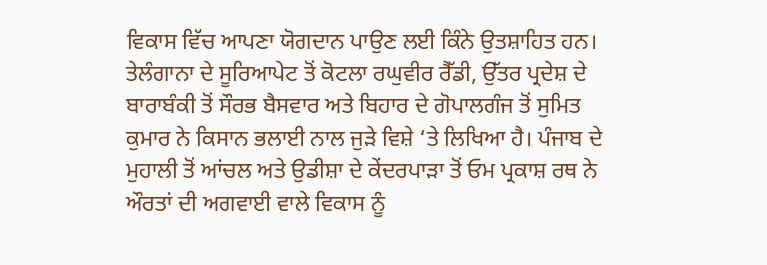ਵਿਕਾਸ ਵਿੱਚ ਆਪਣਾ ਯੋਗਦਾਨ ਪਾਉਣ ਲਈ ਕਿੰਨੇ ਉਤਸ਼ਾਹਿਤ ਹਨ। ਤੇਲੰਗਾਨਾ ਦੇ ਸੂਰਿਆਪੇਟ ਤੋਂ ਕੋਟਲਾ ਰਘੁਵੀਰ ਰੈੱਡੀ, ਉੱਤਰ ਪ੍ਰਦੇਸ਼ ਦੇ ਬਾਰਾਬੰਕੀ ਤੋਂ ਸੌਰਭ ਬੈਸਵਾਰ ਅਤੇ ਬਿਹਾਰ ਦੇ ਗੋਪਾਲਗੰਜ ਤੋਂ ਸੁਮਿਤ ਕੁਮਾਰ ਨੇ ਕਿਸਾਨ ਭਲਾਈ ਨਾਲ ਜੁੜੇ ਵਿਸ਼ੇ ‘ਤੇ ਲਿਖਿਆ ਹੈ। ਪੰਜਾਬ ਦੇ ਮੁਹਾਲੀ ਤੋਂ ਆਂਚਲ ਅਤੇ ਉਡੀਸ਼ਾ ਦੇ ਕੇਂਦਰਪਾੜਾ ਤੋਂ ਓਮ ਪ੍ਰਕਾਸ਼ ਰਥ ਨੇ ਔਰਤਾਂ ਦੀ ਅਗਵਾਈ ਵਾਲੇ ਵਿਕਾਸ ਨੂੰ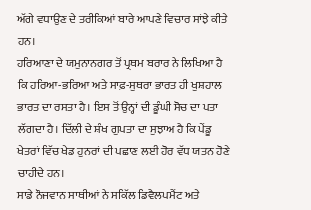ਅੱਗੇ ਵਧਾਉਣ ਦੇ ਤਰੀਕਿਆਂ ਬਾਰੇ ਆਪਣੇ ਵਿਚਾਰ ਸਾਂਝੇ ਕੀਤੇ ਹਨ।
ਹਰਿਆਣਾ ਦੇ ਯਮੁਨਾਨਗਰ ਤੋਂ ਪ੍ਰਥਮ ਬਰਾਰ ਨੇ ਲਿਖਿਆ ਹੈ ਕਿ ਹਰਿਆ-ਭਰਿਆ ਅਤੇ ਸਾਫ਼-ਸੁਥਰਾ ਭਾਰਤ ਹੀ ਖੁਸ਼ਹਾਲ ਭਾਰਤ ਦਾ ਰਸਤਾ ਹੈ। ਇਸ ਤੋਂ ਉਨ੍ਹਾਂ ਦੀ ਡੂੰਘੀ ਸੋਚ ਦਾ ਪਤਾ ਲੱਗਦਾ ਹੈ। ਦਿੱਲੀ ਦੇ ਸ਼ੰਖ ਗੁਪਤਾ ਦਾ ਸੁਝਾਅ ਹੈ ਕਿ ਪੇਂਡੂ ਖੇਤਰਾਂ ਵਿੱਚ ਖੇਡ ਹੁਨਰਾਂ ਦੀ ਪਛਾਣ ਲਈ ਹੋਰ ਵੱਧ ਯਤਨ ਹੋਣੇ ਚਾਹੀਦੇ ਹਨ।
ਸਾਡੇ ਨੌਜਵਾਨ ਸਾਥੀਆਂ ਨੇ ਸਕਿੱਲ ਡਿਵੈਲਪਮੈਂਟ ਅਤੇ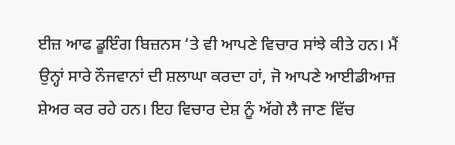ਈਜ਼ ਆਫ ਡੂਇੰਗ ਬਿਜ਼ਨਸ ‘ਤੇ ਵੀ ਆਪਣੇ ਵਿਚਾਰ ਸਾਂਝੇ ਕੀਤੇ ਹਨ। ਮੈਂ ਉਨ੍ਹਾਂ ਸਾਰੇ ਨੌਜਵਾਨਾਂ ਦੀ ਸ਼ਲਾਘਾ ਕਰਦਾ ਹਾਂ, ਜੋ ਆਪਣੇ ਆਈਡੀਆਜ਼ ਸ਼ੇਅਰ ਕਰ ਰਹੇ ਹਨ। ਇਹ ਵਿਚਾਰ ਦੇਸ਼ ਨੂੰ ਅੱਗੇ ਲੈ ਜਾਣ ਵਿੱਚ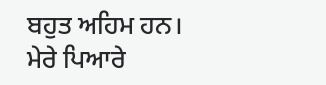ਬਹੁਤ ਅਹਿਮ ਹਨ।
ਮੇਰੇ ਪਿਆਰੇ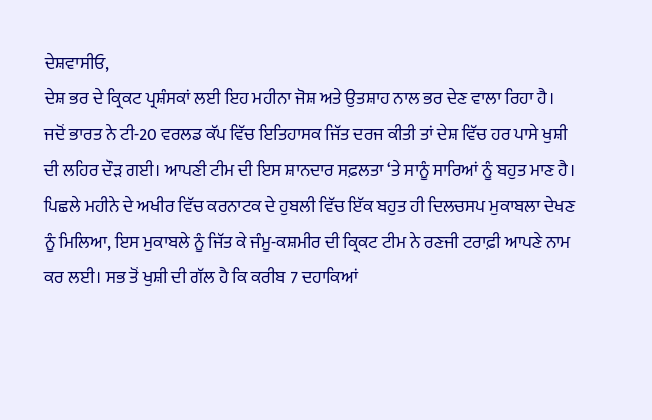ਦੇਸ਼ਵਾਸੀਓ,
ਦੇਸ਼ ਭਰ ਦੇ ਕ੍ਰਿਕਟ ਪ੍ਰਸ਼ੰਸਕਾਂ ਲਈ ਇਹ ਮਹੀਨਾ ਜੋਸ਼ ਅਤੇ ਉਤਸ਼ਾਹ ਨਾਲ ਭਰ ਦੇਣ ਵਾਲਾ ਰਿਹਾ ਹੈ। ਜਦੋਂ ਭਾਰਤ ਨੇ ਟੀ-20 ਵਰਲਡ ਕੱਪ ਵਿੱਚ ਇਤਿਹਾਸਕ ਜਿੱਤ ਦਰਜ ਕੀਤੀ ਤਾਂ ਦੇਸ਼ ਵਿੱਚ ਹਰ ਪਾਸੇ ਖੁਸ਼ੀ ਦੀ ਲਹਿਰ ਦੌੜ ਗਈ। ਆਪਣੀ ਟੀਮ ਦੀ ਇਸ ਸ਼ਾਨਦਾਰ ਸਫ਼ਲਤਾ ‘ਤੇ ਸਾਨੂੰ ਸਾਰਿਆਂ ਨੂੰ ਬਹੁਤ ਮਾਣ ਹੈ। ਪਿਛਲੇ ਮਹੀਨੇ ਦੇ ਅਖੀਰ ਵਿੱਚ ਕਰਨਾਟਕ ਦੇ ਹੁਬਲੀ ਵਿੱਚ ਇੱਕ ਬਹੁਤ ਹੀ ਦਿਲਚਸਪ ਮੁਕਾਬਲਾ ਦੇਖਣ ਨੂੰ ਮਿਲਿਆ, ਇਸ ਮੁਕਾਬਲੇ ਨੂੰ ਜਿੱਤ ਕੇ ਜੰਮੂ-ਕਸ਼ਮੀਰ ਦੀ ਕ੍ਰਿਕਟ ਟੀਮ ਨੇ ਰਣਜੀ ਟਰਾਫ਼ੀ ਆਪਣੇ ਨਾਮ ਕਰ ਲਈ। ਸਭ ਤੋਂ ਖੁਸ਼ੀ ਦੀ ਗੱਲ ਹੈ ਕਿ ਕਰੀਬ 7 ਦਹਾਕਿਆਂ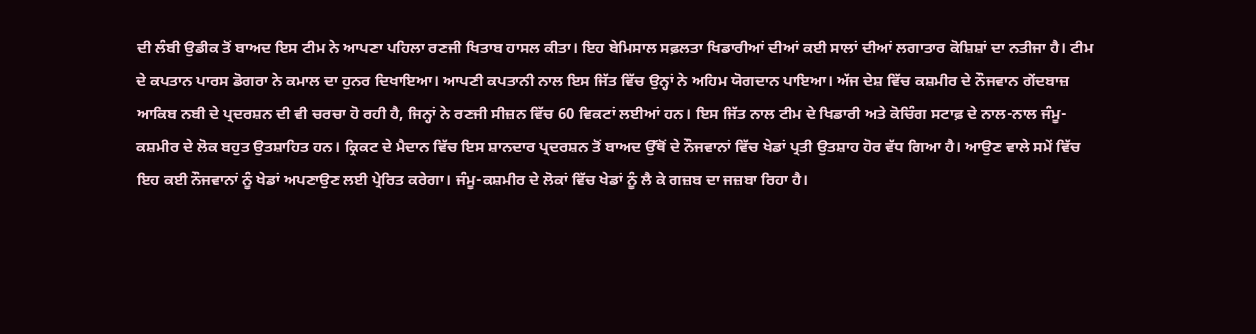ਦੀ ਲੰਬੀ ਉਡੀਕ ਤੋਂ ਬਾਅਦ ਇਸ ਟੀਮ ਨੇ ਆਪਣਾ ਪਹਿਲਾ ਰਣਜੀ ਖਿਤਾਬ ਹਾਸਲ ਕੀਤਾ। ਇਹ ਬੇਮਿਸਾਲ ਸਫ਼ਲਤਾ ਖਿਡਾਰੀਆਂ ਦੀਆਂ ਕਈ ਸਾਲਾਂ ਦੀਆਂ ਲਗਾਤਾਰ ਕੋਸ਼ਿਸ਼ਾਂ ਦਾ ਨਤੀਜਾ ਹੈ। ਟੀਮ ਦੇ ਕਪਤਾਨ ਪਾਰਸ ਡੋਗਰਾ ਨੇ ਕਮਾਲ ਦਾ ਹੁਨਰ ਦਿਖਾਇਆ। ਆਪਣੀ ਕਪਤਾਨੀ ਨਾਲ ਇਸ ਜਿੱਤ ਵਿੱਚ ਉਨ੍ਹਾਂ ਨੇ ਅਹਿਮ ਯੋਗਦਾਨ ਪਾਇਆ। ਅੱਜ ਦੇਸ਼ ਵਿੱਚ ਕਸ਼ਮੀਰ ਦੇ ਨੌਜਵਾਨ ਗੇਂਦਬਾਜ਼ ਆਕਿਬ ਨਬੀ ਦੇ ਪ੍ਰਦਰਸ਼ਨ ਦੀ ਵੀ ਚਰਚਾ ਹੋ ਰਹੀ ਹੈ, ਜਿਨ੍ਹਾਂ ਨੇ ਰਣਜੀ ਸੀਜ਼ਨ ਵਿੱਚ 60 ਵਿਕਟਾਂ ਲਈਆਂ ਹਨ। ਇਸ ਜਿੱਤ ਨਾਲ ਟੀਮ ਦੇ ਖਿਡਾਰੀ ਅਤੇ ਕੋਚਿੰਗ ਸਟਾਫ਼ ਦੇ ਨਾਲ-ਨਾਲ ਜੰਮੂ-ਕਸ਼ਮੀਰ ਦੇ ਲੋਕ ਬਹੁਤ ਉਤਸ਼ਾਹਿਤ ਹਨ। ਕ੍ਰਿਕਟ ਦੇ ਮੈਦਾਨ ਵਿੱਚ ਇਸ ਸ਼ਾਨਦਾਰ ਪ੍ਰਦਰਸ਼ਨ ਤੋਂ ਬਾਅਦ ਉੱਥੋਂ ਦੇ ਨੌਜਵਾਨਾਂ ਵਿੱਚ ਖੇਡਾਂ ਪ੍ਰਤੀ ਉਤਸ਼ਾਹ ਹੋਰ ਵੱਧ ਗਿਆ ਹੈ। ਆਉਣ ਵਾਲੇ ਸਮੇਂ ਵਿੱਚ ਇਹ ਕਈ ਨੌਜਵਾਨਾਂ ਨੂੰ ਖੇਡਾਂ ਅਪਣਾਉਣ ਲਈ ਪ੍ਰੇਰਿਤ ਕਰੇਗਾ। ਜੰਮੂ-ਕਸ਼ਮੀਰ ਦੇ ਲੋਕਾਂ ਵਿੱਚ ਖੇਡਾਂ ਨੂੰ ਲੈ ਕੇ ਗਜ਼ਬ ਦਾ ਜਜ਼ਬਾ ਰਿਹਾ ਹੈ।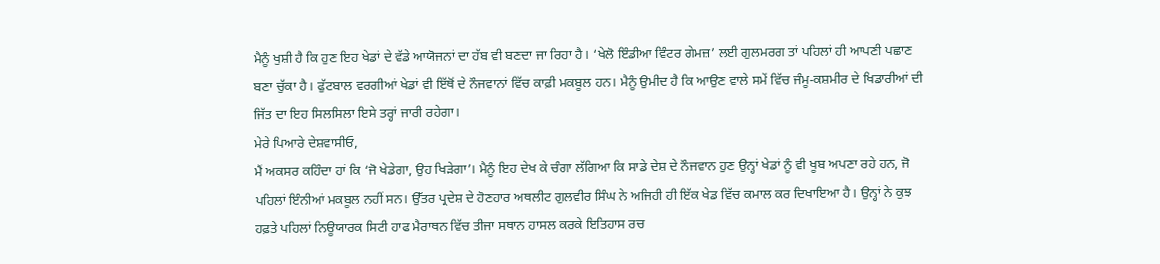ਮੈਨੂੰ ਖੁਸ਼ੀ ਹੈ ਕਿ ਹੁਣ ਇਹ ਖੇਡਾਂ ਦੇ ਵੱਡੇ ਆਯੋਜਨਾਂ ਦਾ ਹੱਬ ਵੀ ਬਣਦਾ ਜਾ ਰਿਹਾ ਹੈ। ‘ਖੇਲੋ ਇੰਡੀਆ ਵਿੰਟਰ ਗੇਮਜ਼’ ਲਈ ਗੁਲਮਰਗ ਤਾਂ ਪਹਿਲਾਂ ਹੀ ਆਪਣੀ ਪਛਾਣ ਬਣਾ ਚੁੱਕਾ ਹੈ। ਫੁੱਟਬਾਲ ਵਰਗੀਆਂ ਖੇਡਾਂ ਵੀ ਇੱਥੋਂ ਦੇ ਨੌਜਵਾਨਾਂ ਵਿੱਚ ਕਾਫ਼ੀ ਮਕਬੂਲ ਹਨ। ਮੈਨੂੰ ਉਮੀਦ ਹੈ ਕਿ ਆਉਣ ਵਾਲੇ ਸਮੇਂ ਵਿੱਚ ਜੰਮੂ-ਕਸ਼ਮੀਰ ਦੇ ਖਿਡਾਰੀਆਂ ਦੀ ਜਿੱਤ ਦਾ ਇਹ ਸਿਲਸਿਲਾ ਇਸੇ ਤਰ੍ਹਾਂ ਜਾਰੀ ਰਹੇਗਾ।
ਮੇਰੇ ਪਿਆਰੇ ਦੇਸ਼ਵਾਸੀਓ,
ਮੈਂ ਅਕਸਰ ਕਹਿੰਦਾ ਹਾਂ ਕਿ ‘ਜੋ ਖੇਡੇਗਾ, ਉਹ ਖਿੜੇਗਾ’। ਮੈਨੂੰ ਇਹ ਦੇਖ ਕੇ ਚੰਗਾ ਲੱਗਿਆ ਕਿ ਸਾਡੇ ਦੇਸ਼ ਦੇ ਨੌਜਵਾਨ ਹੁਣ ਉਨ੍ਹਾਂ ਖੇਡਾਂ ਨੂੰ ਵੀ ਖੂਬ ਅਪਣਾ ਰਹੇ ਹਨ, ਜੋ ਪਹਿਲਾਂ ਇੰਨੀਆਂ ਮਕਬੂਲ ਨਹੀਂ ਸਨ। ਉੱਤਰ ਪ੍ਰਦੇਸ਼ ਦੇ ਹੋਣਹਾਰ ਅਥਲੀਟ ਗੁਲਵੀਰ ਸਿੰਘ ਨੇ ਅਜਿਹੀ ਹੀ ਇੱਕ ਖੇਡ ਵਿੱਚ ਕਮਾਲ ਕਰ ਦਿਖਾਇਆ ਹੈ। ਉਨ੍ਹਾਂ ਨੇ ਕੁਝ ਹਫ਼ਤੇ ਪਹਿਲਾਂ ਨਿਊਯਾਰਕ ਸਿਟੀ ਹਾਫ ਮੈਰਾਥਨ ਵਿੱਚ ਤੀਜਾ ਸਥਾਨ ਹਾਸਲ ਕਰਕੇ ਇਤਿਹਾਸ ਰਚ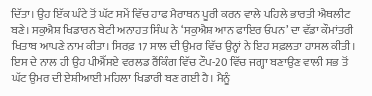ਦਿੱਤਾ। ਉਹ ਇੱਕ ਘੰਟੇ ਤੋਂ ਘੱਟ ਸਮੇਂ ਵਿੱਚ ਹਾਫ ਮੈਰਾਥਨ ਪੂਰੀ ਕਰਨ ਵਾਲੇ ਪਹਿਲੇ ਭਾਰਤੀ ਐਥਲੀਟ ਬਣੇ। ਸਕੁਐਸ਼ ਖਿਡਾਰਨ ਬੇਟੀ ਅਨਾਹਤ ਸਿੰਘ ਨੇ ‘ਸਕੁਐਸ਼ ਆਨ ਫਾਇਰ ਓਪਨ’ ਦਾ ਵੱਡਾ ਕੌਮਾਂਤਰੀ ਖਿਤਾਬ ਆਪਣੇ ਨਾਮ ਕੀਤਾ। ਸਿਰਫ਼ 17 ਸਾਲ ਦੀ ਉਮਰ ਵਿੱਚ ਉਨ੍ਹਾਂ ਨੇ ਇਹ ਸਫ਼ਲਤਾ ਹਾਸਲ ਕੀਤੀ। ਇਸ ਦੇ ਨਾਲ ਹੀ ਉਹ ਪੀਐੱਸਏ ਵਰਲਡ ਰੈਂਕਿੰਗ ਵਿੱਚ ਟੌਪ-20 ਵਿੱਚ ਜਗ੍ਹਾ ਬਣਾਉਣ ਵਾਲੀ ਸਭ ਤੋਂ ਘੱਟ ਉਮਰ ਦੀ ਏਸ਼ੀਆਈ ਮਹਿਲਾ ਖਿਡਾਰੀ ਬਣ ਗਈ ਹੈ। ਮੈਨੂੰ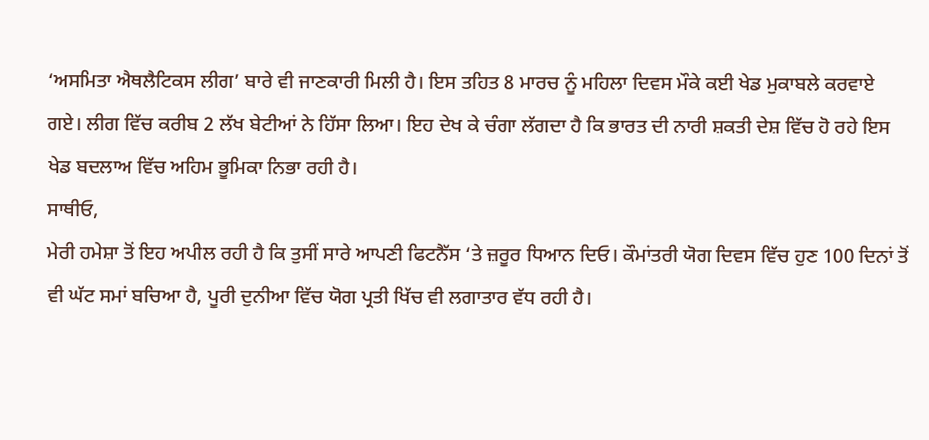‘ਅਸਮਿਤਾ ਐਥਲੈਟਿਕਸ ਲੀਗ’ ਬਾਰੇ ਵੀ ਜਾਣਕਾਰੀ ਮਿਲੀ ਹੈ। ਇਸ ਤਹਿਤ 8 ਮਾਰਚ ਨੂੰ ਮਹਿਲਾ ਦਿਵਸ ਮੌਕੇ ਕਈ ਖੇਡ ਮੁਕਾਬਲੇ ਕਰਵਾਏ ਗਏ। ਲੀਗ ਵਿੱਚ ਕਰੀਬ 2 ਲੱਖ ਬੇਟੀਆਂ ਨੇ ਹਿੱਸਾ ਲਿਆ। ਇਹ ਦੇਖ ਕੇ ਚੰਗਾ ਲੱਗਦਾ ਹੈ ਕਿ ਭਾਰਤ ਦੀ ਨਾਰੀ ਸ਼ਕਤੀ ਦੇਸ਼ ਵਿੱਚ ਹੋ ਰਹੇ ਇਸ ਖੇਡ ਬਦਲਾਅ ਵਿੱਚ ਅਹਿਮ ਭੂਮਿਕਾ ਨਿਭਾ ਰਹੀ ਹੈ।
ਸਾਥੀਓ,
ਮੇਰੀ ਹਮੇਸ਼ਾ ਤੋਂ ਇਹ ਅਪੀਲ ਰਹੀ ਹੈ ਕਿ ਤੁਸੀਂ ਸਾਰੇ ਆਪਣੀ ਫਿਟਨੈੱਸ ‘ਤੇ ਜ਼ਰੂਰ ਧਿਆਨ ਦਿਓ। ਕੌਮਾਂਤਰੀ ਯੋਗ ਦਿਵਸ ਵਿੱਚ ਹੁਣ 100 ਦਿਨਾਂ ਤੋਂ ਵੀ ਘੱਟ ਸਮਾਂ ਬਚਿਆ ਹੈ, ਪੂਰੀ ਦੁਨੀਆ ਵਿੱਚ ਯੋਗ ਪ੍ਰਤੀ ਖਿੱਚ ਵੀ ਲਗਾਤਾਰ ਵੱਧ ਰਹੀ ਹੈ।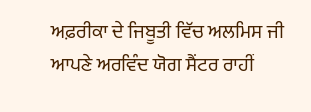ਅਫ਼ਰੀਕਾ ਦੇ ਜਿਬੂਤੀ ਵਿੱਚ ਅਲਮਿਸ ਜੀ ਆਪਣੇ ਅਰਵਿੰਦ ਯੋਗ ਸੈਂਟਰ ਰਾਹੀਂ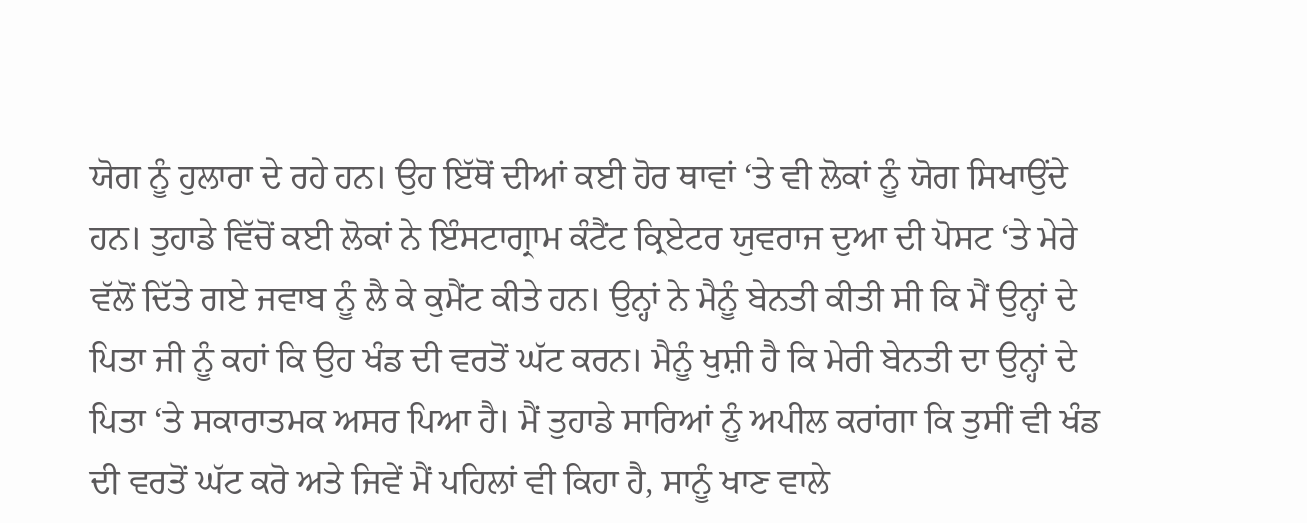ਯੋਗ ਨੂੰ ਹੁਲਾਰਾ ਦੇ ਰਹੇ ਹਨ। ਉਹ ਇੱਥੋਂ ਦੀਆਂ ਕਈ ਹੋਰ ਥਾਵਾਂ ‘ਤੇ ਵੀ ਲੋਕਾਂ ਨੂੰ ਯੋਗ ਸਿਖਾਉਂਦੇ ਹਨ। ਤੁਹਾਡੇ ਵਿੱਚੋਂ ਕਈ ਲੋਕਾਂ ਨੇ ਇੰਸਟਾਗ੍ਰਾਮ ਕੰਟੈਂਟ ਕ੍ਰਿਏਟਰ ਯੁਵਰਾਜ ਦੁਆ ਦੀ ਪੋਸਟ ‘ਤੇ ਮੇਰੇ ਵੱਲੋਂ ਦਿੱਤੇ ਗਏ ਜਵਾਬ ਨੂੰ ਲੈ ਕੇ ਕੁਮੈਂਟ ਕੀਤੇ ਹਨ। ਉਨ੍ਹਾਂ ਨੇ ਮੈਨੂੰ ਬੇਨਤੀ ਕੀਤੀ ਸੀ ਕਿ ਮੈਂ ਉਨ੍ਹਾਂ ਦੇ ਪਿਤਾ ਜੀ ਨੂੰ ਕਹਾਂ ਕਿ ਉਹ ਖੰਡ ਦੀ ਵਰਤੋਂ ਘੱਟ ਕਰਨ। ਮੈਨੂੰ ਖੁਸ਼ੀ ਹੈ ਕਿ ਮੇਰੀ ਬੇਨਤੀ ਦਾ ਉਨ੍ਹਾਂ ਦੇ ਪਿਤਾ ‘ਤੇ ਸਕਾਰਾਤਮਕ ਅਸਰ ਪਿਆ ਹੈ। ਮੈਂ ਤੁਹਾਡੇ ਸਾਰਿਆਂ ਨੂੰ ਅਪੀਲ ਕਰਾਂਗਾ ਕਿ ਤੁਸੀਂ ਵੀ ਖੰਡ ਦੀ ਵਰਤੋਂ ਘੱਟ ਕਰੋ ਅਤੇ ਜਿਵੇਂ ਮੈਂ ਪਹਿਲਾਂ ਵੀ ਕਿਹਾ ਹੈ, ਸਾਨੂੰ ਖਾਣ ਵਾਲੇ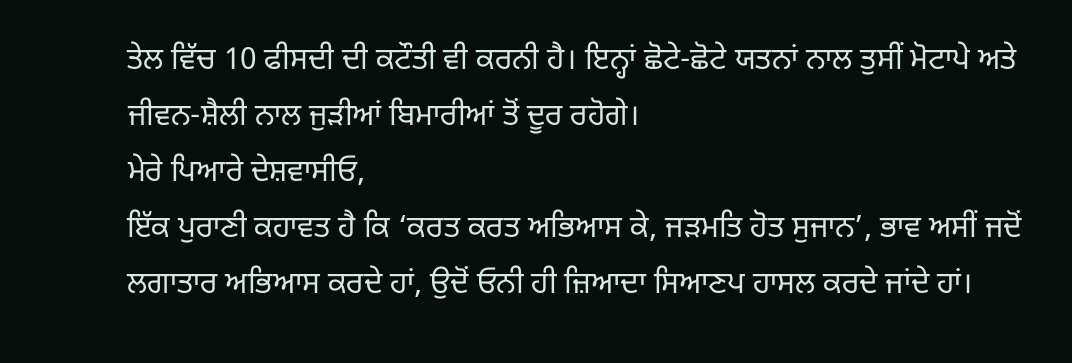ਤੇਲ ਵਿੱਚ 10 ਫੀਸਦੀ ਦੀ ਕਟੌਤੀ ਵੀ ਕਰਨੀ ਹੈ। ਇਨ੍ਹਾਂ ਛੋਟੇ-ਛੋਟੇ ਯਤਨਾਂ ਨਾਲ ਤੁਸੀਂ ਮੋਟਾਪੇ ਅਤੇ ਜੀਵਨ-ਸ਼ੈਲੀ ਨਾਲ ਜੁੜੀਆਂ ਬਿਮਾਰੀਆਂ ਤੋਂ ਦੂਰ ਰਹੋਗੇ।
ਮੇਰੇ ਪਿਆਰੇ ਦੇਸ਼ਵਾਸੀਓ,
ਇੱਕ ਪੁਰਾਣੀ ਕਹਾਵਤ ਹੈ ਕਿ ‘ਕਰਤ ਕਰਤ ਅਭਿਆਸ ਕੇ, ਜੜਮਤਿ ਹੋਤ ਸੁਜਾਨ’, ਭਾਵ ਅਸੀਂ ਜਦੋਂ ਲਗਾਤਾਰ ਅਭਿਆਸ ਕਰਦੇ ਹਾਂ, ਉਦੋਂ ਓਨੀ ਹੀ ਜ਼ਿਆਦਾ ਸਿਆਣਪ ਹਾਸਲ ਕਰਦੇ ਜਾਂਦੇ ਹਾਂ।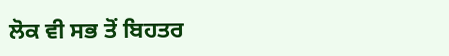ਲੋਕ ਵੀ ਸਭ ਤੋਂ ਬਿਹਤਰ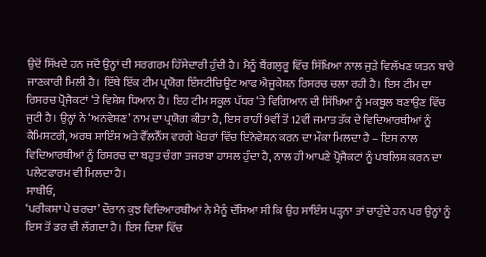ਉਦੋਂ ਸਿੱਖਦੇ ਹਨ ਜਦੋਂ ਉਨ੍ਹਾਂ ਦੀ ਸਰਗਰਮ ਹਿੱਸੇਦਾਰੀ ਹੁੰਦੀ ਹੈ। ਮੈਨੂੰ ਬੈਂਗਲੁਰੂ ਵਿੱਚ ਸਿੱਖਿਆ ਨਾਲ ਜੁੜੇ ਵਿਲੱਖਣ ਯਤਨ ਬਾਰੇ ਜਾਣਕਾਰੀ ਮਿਲੀ ਹੈ। ਇੱਥੇ ਇੱਕ ਟੀਮ ਪ੍ਰਯੋਗ ਇੰਸਟੀਚਿਊਟ ਆਫ ਐਜੂਕੇਸ਼ਨ ਰਿਸਰਚ ਚਲਾ ਰਹੀ ਹੈ। ਇਸ ਟੀਮ ਦਾ ਰਿਸਰਚ ਪ੍ਰੋਜੈਕਟਾਂ ‘ਤੇ ਵਿਸ਼ੇਸ਼ ਧਿਆਨ ਹੈ। ਇਹ ਟੀਮ ਸਕੂਲ ਪੱਧਰ ‘ਤੇ ਵਿਗਿਆਨ ਦੀ ਸਿੱਖਿਆ ਨੂੰ ਮਕਬੂਲ ਬਣਾਉਣ ਵਿੱਚ ਜੁਟੀ ਹੈ। ਉਨ੍ਹਾਂ ਨੇ ‘ਅਨਵੇਸ਼ਣ’ ਨਾਮ ਦਾ ਪ੍ਰਯੋਗ ਕੀਤਾ ਹੈ, ਇਸ ਰਾਹੀਂ 9ਵੀਂ ਤੋਂ 12ਵੀਂ ਜਮਾਤ ਤੱਕ ਦੇ ਵਿਦਿਆਰਥੀਆਂ ਨੂੰ ਕੈਮਿਸਟਰੀ, ਅਰਥ ਸਾਇੰਸ ਅਤੇ ਵੈੱਲਨੈੱਸ ਵਰਗੇ ਖੇਤਰਾਂ ਵਿੱਚ ਇਨੋਵੇਸ਼ਨ ਕਰਨ ਦਾ ਮੌਕਾ ਮਿਲਦਾ ਹੈ – ਇਸ ਨਾਲ ਵਿਦਿਆਰਥੀਆਂ ਨੂੰ ਰਿਸਰਚ ਦਾ ਬਹੁਤ ਚੰਗਾ ਤਜਰਬਾ ਹਾਸਲ ਹੁੰਦਾ ਹੈ, ਨਾਲ ਹੀ ਆਪਣੇ ਪ੍ਰੋਜੈਕਟਾਂ ਨੂੰ ਪਬਲਿਸ਼ ਕਰਨ ਦਾ ਪਲੇਟਫਾਰਮ ਵੀ ਮਿਲਦਾ ਹੈ।
ਸਾਥੀਓ,
‘ਪਰੀਕਸ਼ਾ ਪੇ ਚਰਚਾ’ ਦੌਰਾਨ ਕੁਝ ਵਿਦਿਆਰਥੀਆਂ ਨੇ ਮੈਨੂੰ ਦੱਸਿਆ ਸੀ ਕਿ ਉਹ ਸਾਇੰਸ ਪੜ੍ਹਨਾ ਤਾਂ ਚਾਹੁੰਦੇ ਹਨ ਪਰ ਉਨ੍ਹਾਂ ਨੂੰ ਇਸ ਤੋਂ ਡਰ ਵੀ ਲੱਗਦਾ ਹੈ। ਇਸ ਦਿਸ਼ਾ ਵਿੱਚ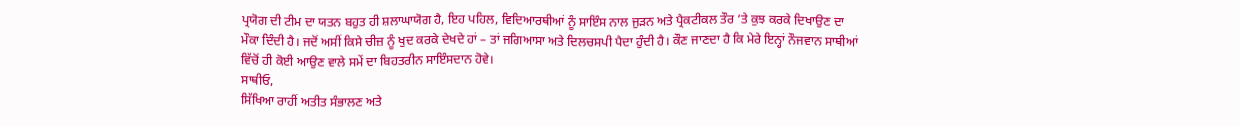ਪ੍ਰਯੋਗ ਦੀ ਟੀਮ ਦਾ ਯਤਨ ਬਹੁਤ ਹੀ ਸ਼ਲਾਘਾਯੋਗ ਹੈ, ਇਹ ਪਹਿਲ, ਵਿਦਿਆਰਥੀਆਂ ਨੂੰ ਸਾਇੰਸ ਨਾਲ ਜੁੜਨ ਅਤੇ ਪ੍ਰੈਕਟੀਕਲ ਤੌਰ ‘ਤੇ ਕੁਝ ਕਰਕੇ ਦਿਖਾਉਣ ਦਾ ਮੌਕਾ ਦਿੰਦੀ ਹੈ। ਜਦੋਂ ਅਸੀਂ ਕਿਸੇ ਚੀਜ਼ ਨੂੰ ਖੁਦ ਕਰਕੇ ਦੇਖਦੇ ਹਾਂ – ਤਾਂ ਜਗਿਆਸਾ ਅਤੇ ਦਿਲਚਸਪੀ ਪੈਦਾ ਹੁੰਦੀ ਹੈ। ਕੌਣ ਜਾਣਦਾ ਹੈ ਕਿ ਮੇਰੇ ਇਨ੍ਹਾਂ ਨੌਜਵਾਨ ਸਾਥੀਆਂ ਵਿੱਚੋਂ ਹੀ ਕੋਈ ਆਉਣ ਵਾਲੇ ਸਮੇਂ ਦਾ ਬਿਹਤਰੀਨ ਸਾਇੰਸਦਾਨ ਹੋਵੇ।
ਸਾਥੀਓ,
ਸਿੱਖਿਆ ਰਾਹੀਂ ਅਤੀਤ ਸੰਭਾਲਣ ਅਤੇ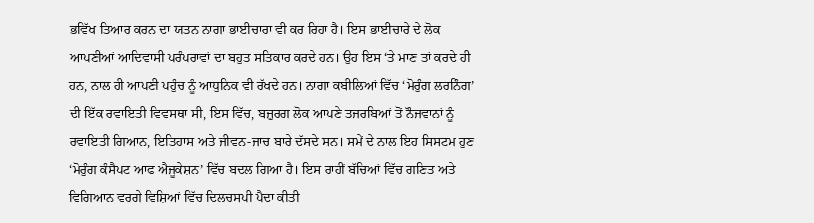ਭਵਿੱਖ ਤਿਆਰ ਕਰਨ ਦਾ ਯਤਨ ਨਾਗਾ ਭਾਈਚਾਰਾ ਵੀ ਕਰ ਰਿਹਾ ਹੈ। ਇਸ ਭਾਈਚਾਰੇ ਦੇ ਲੋਕ ਆਪਣੀਆਂ ਆਦਿਵਾਸੀ ਪਰੰਪਰਾਵਾਂ ਦਾ ਬਹੁਤ ਸਤਿਕਾਰ ਕਰਦੇ ਹਨ। ਉਹ ਇਸ ‘ਤੇ ਮਾਣ ਤਾਂ ਕਰਦੇ ਹੀ ਹਨ, ਨਾਲ ਹੀ ਆਪਣੀ ਪਹੁੰਚ ਨੂੰ ਆਧੁਨਿਕ ਵੀ ਰੱਖਦੇ ਹਨ। ਨਾਗਾ ਕਬੀਲਿਆਂ ਵਿੱਚ ‘ਮੋਰੁੰਗ ਲਰਨਿੰਗ’ ਦੀ ਇੱਕ ਰਵਾਇਤੀ ਵਿਵਸਥਾ ਸੀ, ਇਸ ਵਿੱਚ, ਬਜ਼ੁਰਗ ਲੋਕ ਆਪਣੇ ਤਜਰਬਿਆਂ ਤੋਂ ਨੌਜਵਾਨਾਂ ਨੂੰ ਰਵਾਇਤੀ ਗਿਆਨ, ਇਤਿਹਾਸ ਅਤੇ ਜੀਵਨ-ਜਾਚ ਬਾਰੇ ਦੱਸਦੇ ਸਨ। ਸਮੇਂ ਦੇ ਨਾਲ ਇਹ ਸਿਸਟਮ ਹੁਣ ‘ਮੋਰੁੰਗ ਕੰਸੈਪਟ ਆਫ ਐਜੂਕੇਸ਼ਨ’ ਵਿੱਚ ਬਦਲ ਗਿਆ ਹੈ। ਇਸ ਰਾਹੀਂ ਬੱਚਿਆਂ ਵਿੱਚ ਗਣਿਤ ਅਤੇ ਵਿਗਿਆਨ ਵਰਗੇ ਵਿਸ਼ਿਆਂ ਵਿੱਚ ਦਿਲਚਸਪੀ ਪੈਦਾ ਕੀਤੀ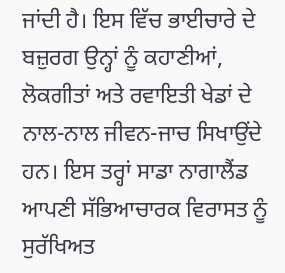ਜਾਂਦੀ ਹੈ। ਇਸ ਵਿੱਚ ਭਾਈਚਾਰੇ ਦੇ ਬਜ਼ੁਰਗ ਉਨ੍ਹਾਂ ਨੂੰ ਕਹਾਣੀਆਂ, ਲੋਕਗੀਤਾਂ ਅਤੇ ਰਵਾਇਤੀ ਖੇਡਾਂ ਦੇ ਨਾਲ-ਨਾਲ ਜੀਵਨ-ਜਾਚ ਸਿਖਾਉਂਦੇ ਹਨ। ਇਸ ਤਰ੍ਹਾਂ ਸਾਡਾ ਨਾਗਾਲੈਂਡ ਆਪਣੀ ਸੱਭਿਆਚਾਰਕ ਵਿਰਾਸਤ ਨੂੰ ਸੁਰੱਖਿਅਤ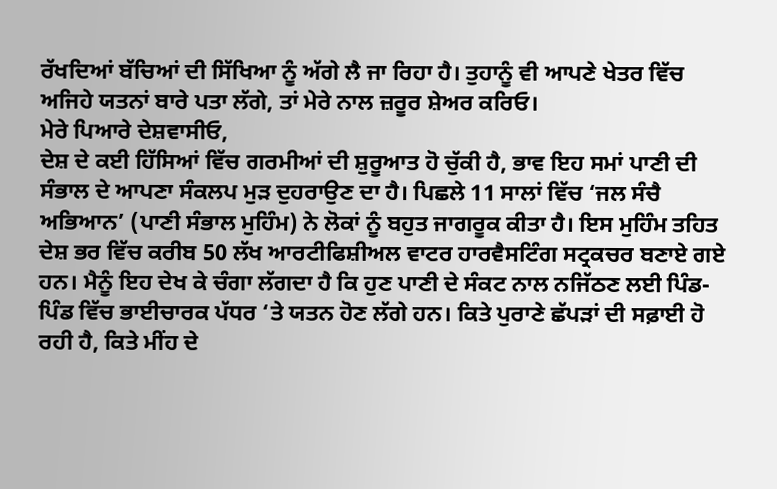ਰੱਖਦਿਆਂ ਬੱਚਿਆਂ ਦੀ ਸਿੱਖਿਆ ਨੂੰ ਅੱਗੇ ਲੈ ਜਾ ਰਿਹਾ ਹੈ। ਤੁਹਾਨੂੰ ਵੀ ਆਪਣੇ ਖੇਤਰ ਵਿੱਚ ਅਜਿਹੇ ਯਤਨਾਂ ਬਾਰੇ ਪਤਾ ਲੱਗੇ, ਤਾਂ ਮੇਰੇ ਨਾਲ ਜ਼ਰੂਰ ਸ਼ੇਅਰ ਕਰਿਓ।
ਮੇਰੇ ਪਿਆਰੇ ਦੇਸ਼ਵਾਸੀਓ,
ਦੇਸ਼ ਦੇ ਕਈ ਹਿੱਸਿਆਂ ਵਿੱਚ ਗਰਮੀਆਂ ਦੀ ਸ਼ੁਰੂਆਤ ਹੋ ਚੁੱਕੀ ਹੈ, ਭਾਵ ਇਹ ਸਮਾਂ ਪਾਣੀ ਦੀ ਸੰਭਾਲ ਦੇ ਆਪਣਾ ਸੰਕਲਪ ਮੁੜ ਦੁਹਰਾਉਣ ਦਾ ਹੈ। ਪਿਛਲੇ 11 ਸਾਲਾਂ ਵਿੱਚ ‘ਜਲ ਸੰਚੈ ਅਭਿਆਨ’ (ਪਾਣੀ ਸੰਭਾਲ ਮੁਹਿੰਮ) ਨੇ ਲੋਕਾਂ ਨੂੰ ਬਹੁਤ ਜਾਗਰੂਕ ਕੀਤਾ ਹੈ। ਇਸ ਮੁਹਿੰਮ ਤਹਿਤ ਦੇਸ਼ ਭਰ ਵਿੱਚ ਕਰੀਬ 50 ਲੱਖ ਆਰਟੀਫਿਸ਼ੀਅਲ ਵਾਟਰ ਹਾਰਵੈਸਟਿੰਗ ਸਟ੍ਰਕਚਰ ਬਣਾਏ ਗਏ ਹਨ। ਮੈਨੂੰ ਇਹ ਦੇਖ ਕੇ ਚੰਗਾ ਲੱਗਦਾ ਹੈ ਕਿ ਹੁਣ ਪਾਣੀ ਦੇ ਸੰਕਟ ਨਾਲ ਨਜਿੱਠਣ ਲਈ ਪਿੰਡ-ਪਿੰਡ ਵਿੱਚ ਭਾਈਚਾਰਕ ਪੱਧਰ ‘ਤੇ ਯਤਨ ਹੋਣ ਲੱਗੇ ਹਨ। ਕਿਤੇ ਪੁਰਾਣੇ ਛੱਪੜਾਂ ਦੀ ਸਫ਼ਾਈ ਹੋ ਰਹੀ ਹੈ, ਕਿਤੇ ਮੀਂਹ ਦੇ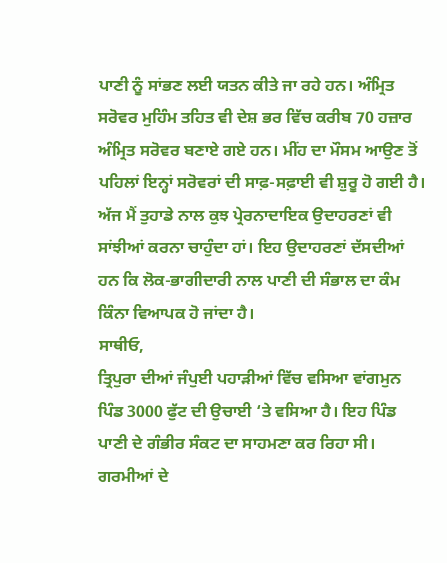ਪਾਣੀ ਨੂੰ ਸਾਂਭਣ ਲਈ ਯਤਨ ਕੀਤੇ ਜਾ ਰਹੇ ਹਨ। ਅੰਮ੍ਰਿਤ ਸਰੋਵਰ ਮੁਹਿੰਮ ਤਹਿਤ ਵੀ ਦੇਸ਼ ਭਰ ਵਿੱਚ ਕਰੀਬ 70 ਹਜ਼ਾਰ ਅੰਮ੍ਰਿਤ ਸਰੋਵਰ ਬਣਾਏ ਗਏ ਹਨ। ਮੀਂਹ ਦਾ ਮੌਸਮ ਆਉਣ ਤੋਂ ਪਹਿਲਾਂ ਇਨ੍ਹਾਂ ਸਰੋਵਰਾਂ ਦੀ ਸਾਫ਼-ਸਫ਼ਾਈ ਵੀ ਸ਼ੁਰੂ ਹੋ ਗਈ ਹੈ। ਅੱਜ ਮੈਂ ਤੁਹਾਡੇ ਨਾਲ ਕੁਝ ਪ੍ਰੇਰਨਾਦਾਇਕ ਉਦਾਹਰਣਾਂ ਵੀ ਸਾਂਝੀਆਂ ਕਰਨਾ ਚਾਹੁੰਦਾ ਹਾਂ। ਇਹ ਉਦਾਹਰਣਾਂ ਦੱਸਦੀਆਂ ਹਨ ਕਿ ਲੋਕ-ਭਾਗੀਦਾਰੀ ਨਾਲ ਪਾਣੀ ਦੀ ਸੰਭਾਲ ਦਾ ਕੰਮ ਕਿੰਨਾ ਵਿਆਪਕ ਹੋ ਜਾਂਦਾ ਹੈ।
ਸਾਥੀਓ,
ਤ੍ਰਿਪੁਰਾ ਦੀਆਂ ਜੰਪੁਈ ਪਹਾੜੀਆਂ ਵਿੱਚ ਵਸਿਆ ਵਾਂਗਮੁਨ ਪਿੰਡ 3000 ਫੁੱਟ ਦੀ ਉਚਾਈ ‘ਤੇ ਵਸਿਆ ਹੈ। ਇਹ ਪਿੰਡ ਪਾਣੀ ਦੇ ਗੰਭੀਰ ਸੰਕਟ ਦਾ ਸਾਹਮਣਾ ਕਰ ਰਿਹਾ ਸੀ। ਗਰਮੀਆਂ ਦੇ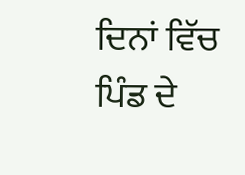ਦਿਨਾਂ ਵਿੱਚ ਪਿੰਡ ਦੇ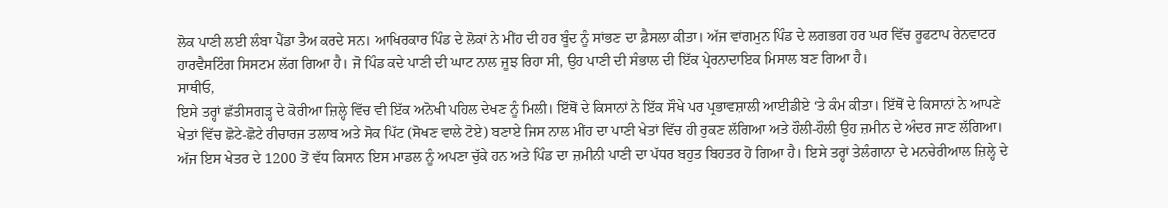ਲੋਕ ਪਾਣੀ ਲਈ ਲੰਬਾ ਪੈਂਡਾ ਤੈਅ ਕਰਦੇ ਸਨ। ਆਖਿਰਕਾਰ ਪਿੰਡ ਦੇ ਲੋਕਾਂ ਨੇ ਮੀਂਹ ਦੀ ਹਰ ਬੂੰਦ ਨੂੰ ਸਾਂਭਣ ਦਾ ਫ਼ੈਸਲਾ ਕੀਤਾ। ਅੱਜ ਵਾਂਗਮੁਨ ਪਿੰਡ ਦੇ ਲਗਭਗ ਹਰ ਘਰ ਵਿੱਚ ਰੂਫਟਾਪ ਰੇਨਵਾਟਰ ਹਾਰਵੈਸਟਿੰਗ ਸਿਸਟਮ ਲੱਗ ਗਿਆ ਹੈ। ਜੋ ਪਿੰਡ ਕਦੇ ਪਾਣੀ ਦੀ ਘਾਟ ਨਾਲ ਜੂਝ ਰਿਹਾ ਸੀ, ਉਹ ਪਾਣੀ ਦੀ ਸੰਭਾਲ ਦੀ ਇੱਕ ਪ੍ਰੇਰਨਾਦਾਇਕ ਮਿਸਾਲ ਬਣ ਗਿਆ ਹੈ।
ਸਾਥੀਓ,
ਇਸੇ ਤਰ੍ਹਾਂ ਛੱਤੀਸਗੜ੍ਹ ਦੇ ਕੋਰੀਆ ਜ਼ਿਲ੍ਹੇ ਵਿੱਚ ਵੀ ਇੱਕ ਅਨੋਖੀ ਪਹਿਲ ਦੇਖਣ ਨੂੰ ਮਿਲੀ। ਇੱਥੋਂ ਦੇ ਕਿਸਾਨਾਂ ਨੇ ਇੱਕ ਸੌਖੇ ਪਰ ਪ੍ਰਭਾਵਸ਼ਾਲੀ ਆਈਡੀਏ ‘ਤੇ ਕੰਮ ਕੀਤਾ। ਇੱਥੋਂ ਦੇ ਕਿਸਾਨਾਂ ਨੇ ਆਪਣੇ ਖੇਤਾਂ ਵਿੱਚ ਛੋਟੇ-ਛੋਟੇ ਰੀਚਾਰਜ ਤਲਾਬ ਅਤੇ ਸੋਕ ਪਿੱਟ (ਸੋਖਣ ਵਾਲੇ ਟੋਏ) ਬਣਾਏ ਜਿਸ ਨਾਲ ਮੀਂਹ ਦਾ ਪਾਣੀ ਖੇਤਾਂ ਵਿੱਚ ਹੀ ਰੁਕਣ ਲੱਗਿਆ ਅਤੇ ਹੌਲੀ-ਹੌਲੀ ਉਹ ਜ਼ਮੀਨ ਦੇ ਅੰਦਰ ਜਾਣ ਲੱਗਿਆ। ਅੱਜ ਇਸ ਖੇਤਰ ਦੇ 1200 ਤੋਂ ਵੱਧ ਕਿਸਾਨ ਇਸ ਮਾਡਲ ਨੂੰ ਅਪਣਾ ਚੁੱਕੇ ਹਨ ਅਤੇ ਪਿੰਡ ਦਾ ਜ਼ਮੀਨੀ ਪਾਣੀ ਦਾ ਪੱਧਰ ਬਹੁਤ ਬਿਹਤਰ ਹੋ ਗਿਆ ਹੈ। ਇਸੇ ਤਰ੍ਹਾਂ ਤੇਲੰਗਾਨਾ ਦੇ ਮਨਚੇਰੀਆਲ ਜ਼ਿਲ੍ਹੇ ਦੇ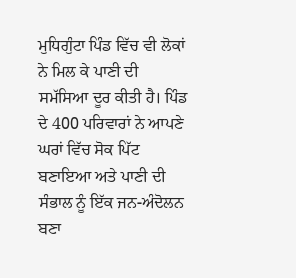ਮੁਧਿਗੁੰਟਾ ਪਿੰਡ ਵਿੱਚ ਵੀ ਲੋਕਾਂ ਨੇ ਮਿਲ ਕੇ ਪਾਣੀ ਦੀ ਸਮੱਸਿਆ ਦੂਰ ਕੀਤੀ ਹੈ। ਪਿੰਡ ਦੇ 400 ਪਰਿਵਾਰਾਂ ਨੇ ਆਪਣੇ ਘਰਾਂ ਵਿੱਚ ਸੋਕ ਪਿੱਟ ਬਣਾਇਆ ਅਤੇ ਪਾਣੀ ਦੀ ਸੰਭਾਲ ਨੂੰ ਇੱਕ ਜਨ-ਅੰਦੋਲਨ ਬਣਾ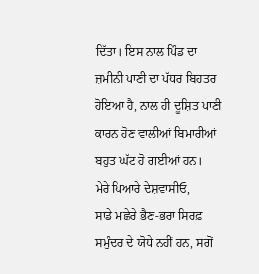ਦਿੱਤਾ। ਇਸ ਨਾਲ ਪਿੰਡ ਦਾ ਜ਼ਮੀਨੀ ਪਾਣੀ ਦਾ ਪੱਧਰ ਬਿਹਤਰ ਹੋਇਆ ਹੈ, ਨਾਲ ਹੀ ਦੂਸ਼ਿਤ ਪਾਣੀ ਕਾਰਨ ਹੋਣ ਵਾਲੀਆਂ ਬਿਮਾਰੀਆਂ ਬਹੁਤ ਘੱਟ ਹੋ ਗਈਆਂ ਹਨ।
ਮੇਰੇ ਪਿਆਰੇ ਦੇਸ਼ਵਾਸੀਓ,
ਸਾਡੇ ਮਛੇਰੇ ਭੈਣ-ਭਰਾ ਸਿਰਫ਼ ਸਮੁੰਦਰ ਦੇ ਯੋਧੇ ਨਹੀਂ ਹਨ, ਸਗੋਂ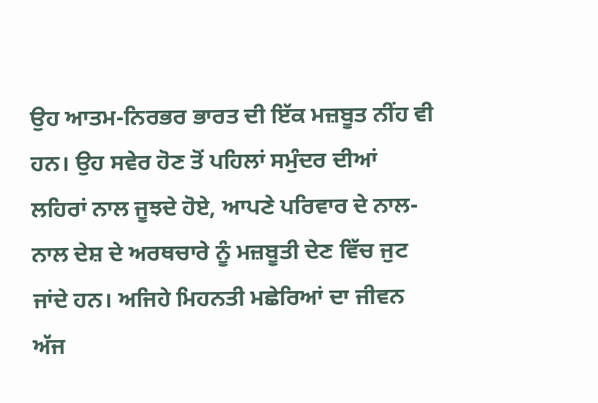ਉਹ ਆਤਮ-ਨਿਰਭਰ ਭਾਰਤ ਦੀ ਇੱਕ ਮਜ਼ਬੂਤ ਨੀਂਹ ਵੀ ਹਨ। ਉਹ ਸਵੇਰ ਹੋਣ ਤੋਂ ਪਹਿਲਾਂ ਸਮੁੰਦਰ ਦੀਆਂ ਲਹਿਰਾਂ ਨਾਲ ਜੂਝਦੇ ਹੋਏ, ਆਪਣੇ ਪਰਿਵਾਰ ਦੇ ਨਾਲ-ਨਾਲ ਦੇਸ਼ ਦੇ ਅਰਥਚਾਰੇ ਨੂੰ ਮਜ਼ਬੂਤੀ ਦੇਣ ਵਿੱਚ ਜੁਟ ਜਾਂਦੇ ਹਨ। ਅਜਿਹੇ ਮਿਹਨਤੀ ਮਛੇਰਿਆਂ ਦਾ ਜੀਵਨ ਅੱਜ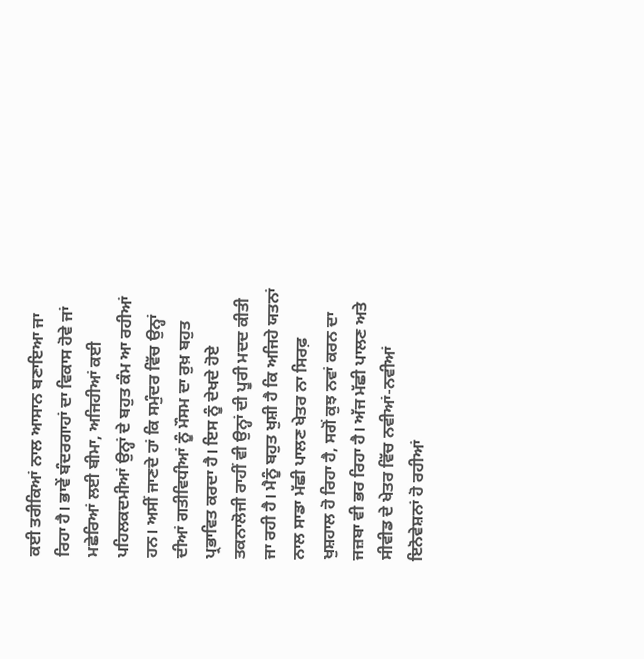ਕਈ ਤਰੀਕਿਆਂ ਨਾਲ ਆਸਾਨ ਬਣਾਇਆ ਜਾ ਰਿਹਾ ਹੈ। ਭਾਵੇਂ ਬੰਦਰਗਾਹਾਂ ਦਾ ਵਿਕਾਸ ਹੋਵੇ ਜਾਂ ਮਛੇਰਿਆਂ ਲਈ ਬੀਮਾ, ਅਜਿਹੀਆਂ ਕਈ ਪਹਿਲਕਦਮੀਆਂ ਉਨ੍ਹਾਂ ਦੇ ਬਹੁਤ ਕੰਮ ਆ ਰਹੀਆਂ ਹਨ। ਅਸੀਂ ਜਾਣਦੇ ਹਾਂ ਕਿ ਸਮੁੰਦਰ ਵਿੱਚ ਉਨ੍ਹਾਂ ਦੀਆਂ ਗਤੀਵਿਧੀਆਂ ਨੂੰ ਮੌਸਮ ਦਾ ਰੁਖ਼ ਬਹੁਤ ਪ੍ਰਭਾਵਿਤ ਕਰਦਾ ਹੈ। ਇਸ ਨੂੰ ਦੇਖਦੇ ਹੋਏ ਤਕਨਾਲੋਜੀ ਰਾਹੀਂ ਵੀ ਉਨ੍ਹਾਂ ਦੀ ਪੂਰੀ ਮਦਦ ਕੀਤੀ ਜਾ ਰਹੀ ਹੈ। ਮੈਨੂੰ ਬਹੁਤ ਖੁਸ਼ੀ ਹੈ ਕਿ ਅਜਿਹੇ ਯਤਨਾਂ ਨਾਲ ਸਾਡਾ ਮੱਛੀ ਪਾਲਣ ਖੇਤਰ ਨਾ ਸਿਰਫ਼ ਖੁਸ਼ਹਾਲ ਹੋ ਰਿਹਾ ਹੈ, ਸਗੋਂ ਕੁਝ ਨਵਾਂ ਕਰਨ ਦਾ ਜਜ਼ਬਾ ਵੀ ਭਰ ਰਿਹਾ ਹੈ। ਅੱਜ ਮੱਛੀ ਪਾਲਣ ਅਤੇ ਸੀਵੀਡ ਦੇ ਖੇਤਰ ਵਿੱਚ ਨਵੀਆਂ-ਨਵੀਆਂ ਇਨੋਵੇਸ਼ਨਾਂ ਹੋ ਰਹੀਆਂ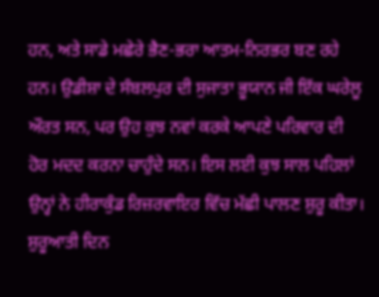ਹਨ, ਅਤੇ ਸਾਡੇ ਮਛੇਰੇ ਭੈਣ-ਭਰਾ ਆਤਮ-ਨਿਰਭਰ ਬਣ ਰਹੇ ਹਨ। ਉਡੀਸ਼ਾ ਦੇ ਸੰਬਲਪੁਰ ਦੀ ਸੁਜਾਤਾ ਭੂਯਾਨ ਜੀ ਇੱਕ ਘਰੇਲੂ ਔਰਤ ਸਨ, ਪਰ ਉਹ ਕੁਝ ਨਵਾਂ ਕਰਕੇ ਆਪਣੇ ਪਰਿਵਾਰ ਦੀ ਹੋਰ ਮਦਦ ਕਰਨਾ ਚਾਹੁੰਦੇ ਸਨ। ਇਸ ਲਈ ਕੁਝ ਸਾਲ ਪਹਿਲਾਂ ਉਨ੍ਹਾਂ ਨੇ ਹੀਰਾਕੁੰਡ ਰਿਜ਼ਰਵਾਇਰ ਵਿੱਚ ਮੱਛੀ ਪਾਲਣ ਸ਼ੁਰੂ ਕੀਤਾ। ਸ਼ੁਰੂਆਤੀ ਦਿਨ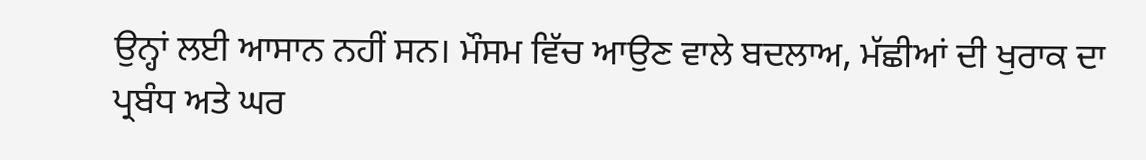ਉਨ੍ਹਾਂ ਲਈ ਆਸਾਨ ਨਹੀਂ ਸਨ। ਮੌਸਮ ਵਿੱਚ ਆਉਣ ਵਾਲੇ ਬਦਲਾਅ, ਮੱਛੀਆਂ ਦੀ ਖੁਰਾਕ ਦਾ ਪ੍ਰਬੰਧ ਅਤੇ ਘਰ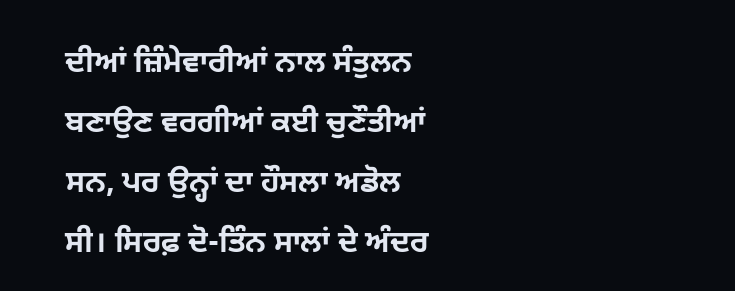ਦੀਆਂ ਜ਼ਿੰਮੇਵਾਰੀਆਂ ਨਾਲ ਸੰਤੁਲਨ ਬਣਾਉਣ ਵਰਗੀਆਂ ਕਈ ਚੁਣੌਤੀਆਂ ਸਨ, ਪਰ ਉਨ੍ਹਾਂ ਦਾ ਹੌਸਲਾ ਅਡੋਲ ਸੀ। ਸਿਰਫ਼ ਦੋ-ਤਿੰਨ ਸਾਲਾਂ ਦੇ ਅੰਦਰ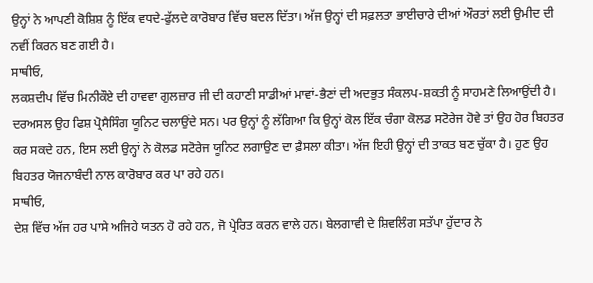ਉਨ੍ਹਾਂ ਨੇ ਆਪਣੀ ਕੋਸ਼ਿਸ਼ ਨੂੰ ਇੱਕ ਵਧਦੇ-ਫੁੱਲਦੇ ਕਾਰੋਬਾਰ ਵਿੱਚ ਬਦਲ ਦਿੱਤਾ। ਅੱਜ ਉਨ੍ਹਾਂ ਦੀ ਸਫ਼ਲਤਾ ਭਾਈਚਾਰੇ ਦੀਆਂ ਔਰਤਾਂ ਲਈ ਉਮੀਦ ਦੀ ਨਵੀਂ ਕਿਰਨ ਬਣ ਗਈ ਹੈ।
ਸਾਥੀਓ,
ਲਕਸ਼ਦੀਪ ਵਿੱਚ ਮਿਨੀਕੌਏ ਦੀ ਹਾਵਵਾ ਗੁਲਜ਼ਾਰ ਜੀ ਦੀ ਕਹਾਣੀ ਸਾਡੀਆਂ ਮਾਵਾਂ-ਭੈਣਾਂ ਦੀ ਅਦਭੁਤ ਸੰਕਲਪ-ਸ਼ਕਤੀ ਨੂੰ ਸਾਹਮਣੇ ਲਿਆਉਂਦੀ ਹੈ। ਦਰਅਸਲ ਉਹ ਫਿਸ਼ ਪ੍ਰੋਸੈਸਿੰਗ ਯੂਨਿਟ ਚਲਾਉਂਦੇ ਸਨ। ਪਰ ਉਨ੍ਹਾਂ ਨੂੰ ਲੱਗਿਆ ਕਿ ਉਨ੍ਹਾਂ ਕੋਲ ਇੱਕ ਚੰਗਾ ਕੋਲਡ ਸਟੋਰੇਜ ਹੋਵੇ ਤਾਂ ਉਹ ਹੋਰ ਬਿਹਤਰ ਕਰ ਸਕਦੇ ਹਨ, ਇਸ ਲਈ ਉਨ੍ਹਾਂ ਨੇ ਕੋਲਡ ਸਟੋਰੇਜ ਯੂਨਿਟ ਲਗਾਉਣ ਦਾ ਫ਼ੈਸਲਾ ਕੀਤਾ। ਅੱਜ ਇਹੀ ਉਨ੍ਹਾਂ ਦੀ ਤਾਕਤ ਬਣ ਚੁੱਕਾ ਹੈ। ਹੁਣ ਉਹ ਬਿਹਤਰ ਯੋਜਨਾਬੰਦੀ ਨਾਲ ਕਾਰੋਬਾਰ ਕਰ ਪਾ ਰਹੇ ਹਨ।
ਸਾਥੀਓ,
ਦੇਸ਼ ਵਿੱਚ ਅੱਜ ਹਰ ਪਾਸੇ ਅਜਿਹੇ ਯਤਨ ਹੋ ਰਹੇ ਹਨ, ਜੋ ਪ੍ਰੇਰਿਤ ਕਰਨ ਵਾਲੇ ਹਨ। ਬੇਲਗਾਵੀ ਦੇ ਸ਼ਿਵਲਿੰਗ ਸਤੱਪਾ ਹੁੱਦਾਰ ਨੇ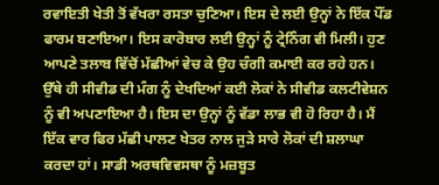ਰਵਾਇਤੀ ਖੇਤੀ ਤੋਂ ਵੱਖਰਾ ਰਸਤਾ ਚੁਣਿਆ। ਇਸ ਦੇ ਲਈ ਉਨ੍ਹਾਂ ਨੇ ਇੱਕ ਪੌਂਡ ਫਾਰਮ ਬਣਾਇਆ। ਇਸ ਕਾਰੋਬਾਰ ਲਈ ਉਨ੍ਹਾਂ ਨੂੰ ਟ੍ਰੇਨਿੰਗ ਵੀ ਮਿਲੀ। ਹੁਣ ਆਪਣੇ ਤਲਾਬ ਵਿੱਚੋਂ ਮੱਛੀਆਂ ਵੇਚ ਕੇ ਉਹ ਚੰਗੀ ਕਮਾਈ ਕਰ ਰਹੇ ਹਨ। ਉੱਥੇ ਹੀ ਸੀਵੀਡ ਦੀ ਮੰਗ ਨੂੰ ਦੇਖਦਿਆਂ ਕਈ ਲੋਕਾਂ ਨੇ ਸੀਵੀਡ ਕਲਟੀਵੇਸ਼ਨ ਨੂੰ ਵੀ ਅਪਣਾਇਆ ਹੈ। ਇਸ ਦਾ ਉਨ੍ਹਾਂ ਨੂੰ ਵੱਡਾ ਲਾਭ ਵੀ ਹੋ ਰਿਹਾ ਹੈ। ਮੈਂ ਇੱਕ ਵਾਰ ਫਿਰ ਮੱਛੀ ਪਾਲਣ ਖੇਤਰ ਨਾਲ ਜੁੜੇ ਸਾਰੇ ਲੋਕਾਂ ਦੀ ਸ਼ਲਾਘਾ ਕਰਦਾ ਹਾਂ। ਸਾਡੀ ਅਰਥਵਿਵਸਥਾ ਨੂੰ ਮਜ਼ਬੂਤ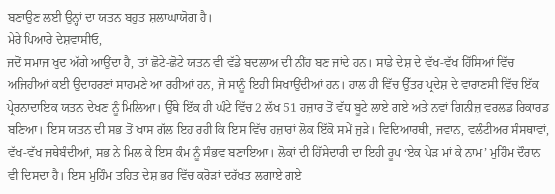ਬਣਾਉਣ ਲਈ ਉਨ੍ਹਾਂ ਦਾ ਯਤਨ ਬਹੁਤ ਸ਼ਲਾਘਾਯੋਗ ਹੈ।
ਮੇਰੇ ਪਿਆਰੇ ਦੇਸ਼ਵਾਸੀਓ,
ਜਦੋਂ ਸਮਾਜ ਖੁਦ ਅੱਗੇ ਆਉਂਦਾ ਹੈ, ਤਾਂ ਛੋਟੇ-ਛੋਟੇ ਯਤਨ ਵੀ ਵੱਡੇ ਬਦਲਾਅ ਦੀ ਨੀਂਹ ਬਣ ਜਾਂਦੇ ਹਨ। ਸਾਡੇ ਦੇਸ਼ ਦੇ ਵੱਖ-ਵੱਖ ਹਿੱਸਿਆਂ ਵਿੱਚ ਅਜਿਹੀਆਂ ਕਈ ਉਦਾਹਰਣਾਂ ਸਾਹਮਣੇ ਆ ਰਹੀਆਂ ਹਨ, ਜੋ ਸਾਨੂੰ ਇਹੀ ਸਿਖਾਉਂਦੀਆਂ ਹਨ। ਹਾਲ ਹੀ ਵਿੱਚ ਉੱਤਰ ਪ੍ਰਦੇਸ਼ ਦੇ ਵਾਰਾਣਸੀ ਵਿੱਚ ਇੱਕ ਪ੍ਰੇਰਨਾਦਾਇਕ ਯਤਨ ਦੇਖਣ ਨੂੰ ਮਿਲਿਆ। ਉੱਥੇ ਇੱਕ ਹੀ ਘੰਟੇ ਵਿੱਚ 2 ਲੱਖ 51 ਹਜ਼ਾਰ ਤੋਂ ਵੱਧ ਬੂਟੇ ਲਾਏ ਗਏ ਅਤੇ ਨਵਾਂ ਗਿਨੀਜ਼ ਵਰਲਡ ਰਿਕਾਰਡ ਬਣਿਆ। ਇਸ ਯਤਨ ਦੀ ਸਭ ਤੋਂ ਖਾਸ ਗੱਲ ਇਹ ਰਹੀ ਕਿ ਇਸ ਵਿੱਚ ਹਜ਼ਾਰਾਂ ਲੋਕ ਇੱਕੋ ਸਮੇਂ ਜੁੜੇ। ਵਿਦਿਆਰਥੀ, ਜਵਾਨ, ਵਲੰਟੀਅਰ ਸੰਸਥਾਵਾਂ, ਵੱਖ-ਵੱਖ ਜਥੇਬੰਦੀਆਂ, ਸਭ ਨੇ ਮਿਲ ਕੇ ਇਸ ਕੰਮ ਨੂੰ ਸੰਭਵ ਬਣਾਇਆ। ਲੋਕਾਂ ਦੀ ਹਿੱਸੇਦਾਰੀ ਦਾ ਇਹੀ ਰੂਪ ‘ਏਕ ਪੇੜ ਮਾਂ ਕੇ ਨਾਮ’ ਮੁਹਿੰਮ ਦੌਰਾਨ ਵੀ ਦਿਸਦਾ ਹੈ। ਇਸ ਮੁਹਿੰਮ ਤਹਿਤ ਦੇਸ਼ ਭਰ ਵਿੱਚ ਕਰੋੜਾਂ ਦਰੱਖਤ ਲਗਾਏ ਗਏ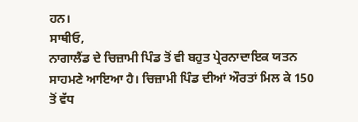ਹਨ।
ਸਾਥੀਓ,
ਨਾਗਾਲੈਂਡ ਦੇ ਚਿਜ਼ਾਮੀ ਪਿੰਡ ਤੋਂ ਵੀ ਬਹੁਤ ਪ੍ਰੇਰਨਾਦਾਇਕ ਯਤਨ ਸਾਹਮਣੇ ਆਇਆ ਹੈ। ਚਿਜ਼ਾਮੀ ਪਿੰਡ ਦੀਆਂ ਔਰਤਾਂ ਮਿਲ ਕੇ 150 ਤੋਂ ਵੱਧ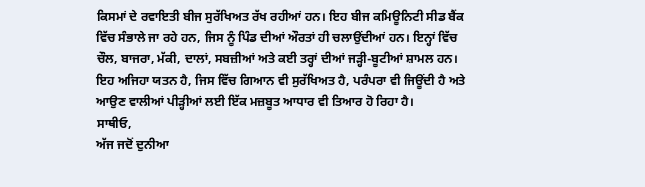ਕਿਸਮਾਂ ਦੇ ਰਵਾਇਤੀ ਬੀਜ ਸੁਰੱਖਿਅਤ ਰੱਖ ਰਹੀਆਂ ਹਨ। ਇਹ ਬੀਜ ਕਮਿਊਨਿਟੀ ਸੀਡ ਬੈਂਕ ਵਿੱਚ ਸੰਭਾਲੇ ਜਾ ਰਹੇ ਹਨ, ਜਿਸ ਨੂੰ ਪਿੰਡ ਦੀਆਂ ਔਰਤਾਂ ਹੀ ਚਲਾਉਂਦੀਆਂ ਹਨ। ਇਨ੍ਹਾਂ ਵਿੱਚ ਚੌਲ, ਬਾਜਰਾ, ਮੱਕੀ, ਦਾਲਾਂ, ਸਬਜ਼ੀਆਂ ਅਤੇ ਕਈ ਤਰ੍ਹਾਂ ਦੀਆਂ ਜੜ੍ਹੀ-ਬੂਟੀਆਂ ਸ਼ਾਮਲ ਹਨ। ਇਹ ਅਜਿਹਾ ਯਤਨ ਹੈ, ਜਿਸ ਵਿੱਚ ਗਿਆਨ ਵੀ ਸੁਰੱਖਿਅਤ ਹੈ, ਪਰੰਪਰਾ ਵੀ ਜਿਊਂਦੀ ਹੈ ਅਤੇ ਆਉਣ ਵਾਲੀਆਂ ਪੀੜ੍ਹੀਆਂ ਲਈ ਇੱਕ ਮਜ਼ਬੂਤ ਆਧਾਰ ਵੀ ਤਿਆਰ ਹੋ ਰਿਹਾ ਹੈ।
ਸਾਥੀਓ,
ਅੱਜ ਜਦੋਂ ਦੁਨੀਆ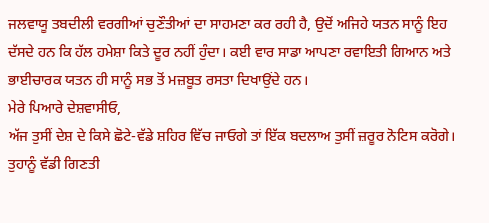ਜਲਵਾਯੂ ਤਬਦੀਲੀ ਵਰਗੀਆਂ ਚੁਣੌਤੀਆਂ ਦਾ ਸਾਹਮਣਾ ਕਰ ਰਹੀ ਹੈ, ਉਦੋਂ ਅਜਿਹੇ ਯਤਨ ਸਾਨੂੰ ਇਹ ਦੱਸਦੇ ਹਨ ਕਿ ਹੱਲ ਹਮੇਸ਼ਾ ਕਿਤੇ ਦੂਰ ਨਹੀਂ ਹੁੰਦਾ। ਕਈ ਵਾਰ ਸਾਡਾ ਆਪਣਾ ਰਵਾਇਤੀ ਗਿਆਨ ਅਤੇ ਭਾਈਚਾਰਕ ਯਤਨ ਹੀ ਸਾਨੂੰ ਸਭ ਤੋਂ ਮਜ਼ਬੂਤ ਰਸਤਾ ਦਿਖਾਉਂਦੇ ਹਨ।
ਮੇਰੇ ਪਿਆਰੇ ਦੇਸ਼ਵਾਸੀਓ,
ਅੱਜ ਤੁਸੀਂ ਦੇਸ਼ ਦੇ ਕਿਸੇ ਛੋਟੇ-ਵੱਡੇ ਸ਼ਹਿਰ ਵਿੱਚ ਜਾਓਗੇ ਤਾਂ ਇੱਕ ਬਦਲਾਅ ਤੁਸੀਂ ਜ਼ਰੂਰ ਨੋਟਿਸ ਕਰੋਗੇ। ਤੁਹਾਨੂੰ ਵੱਡੀ ਗਿਣਤੀ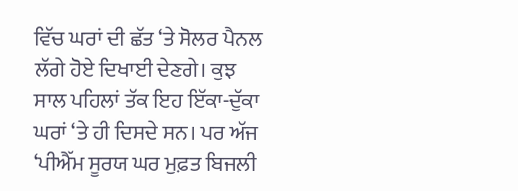ਵਿੱਚ ਘਰਾਂ ਦੀ ਛੱਤ ‘ਤੇ ਸੋਲਰ ਪੈਨਲ ਲੱਗੇ ਹੋਏ ਦਿਖਾਈ ਦੇਣਗੇ। ਕੁਝ ਸਾਲ ਪਹਿਲਾਂ ਤੱਕ ਇਹ ਇੱਕਾ-ਦੁੱਕਾ ਘਰਾਂ ‘ਤੇ ਹੀ ਦਿਸਦੇ ਸਨ। ਪਰ ਅੱਜ ‘ਪੀਐੱਮ ਸੂਰਯ ਘਰ ਮੁਫ਼ਤ ਬਿਜਲੀ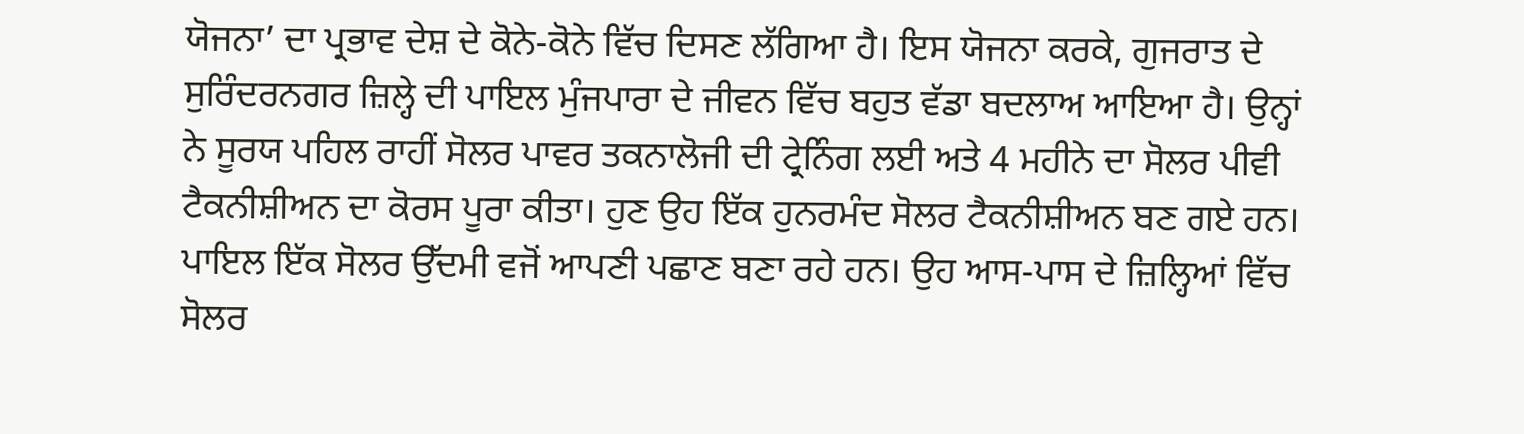ਯੋਜਨਾ’ ਦਾ ਪ੍ਰਭਾਵ ਦੇਸ਼ ਦੇ ਕੋਨੇ-ਕੋਨੇ ਵਿੱਚ ਦਿਸਣ ਲੱਗਿਆ ਹੈ। ਇਸ ਯੋਜਨਾ ਕਰਕੇ, ਗੁਜਰਾਤ ਦੇ ਸੁਰਿੰਦਰਨਗਰ ਜ਼ਿਲ੍ਹੇ ਦੀ ਪਾਇਲ ਮੁੰਜਪਾਰਾ ਦੇ ਜੀਵਨ ਵਿੱਚ ਬਹੁਤ ਵੱਡਾ ਬਦਲਾਅ ਆਇਆ ਹੈ। ਉਨ੍ਹਾਂ ਨੇ ਸੂਰਯ ਪਹਿਲ ਰਾਹੀਂ ਸੋਲਰ ਪਾਵਰ ਤਕਨਾਲੋਜੀ ਦੀ ਟ੍ਰੇਨਿੰਗ ਲਈ ਅਤੇ 4 ਮਹੀਨੇ ਦਾ ਸੋਲਰ ਪੀਵੀ ਟੈਕਨੀਸ਼ੀਅਨ ਦਾ ਕੋਰਸ ਪੂਰਾ ਕੀਤਾ। ਹੁਣ ਉਹ ਇੱਕ ਹੁਨਰਮੰਦ ਸੋਲਰ ਟੈਕਨੀਸ਼ੀਅਨ ਬਣ ਗਏ ਹਨ। ਪਾਇਲ ਇੱਕ ਸੋਲਰ ਉੱਦਮੀ ਵਜੋਂ ਆਪਣੀ ਪਛਾਣ ਬਣਾ ਰਹੇ ਹਨ। ਉਹ ਆਸ-ਪਾਸ ਦੇ ਜ਼ਿਲ੍ਹਿਆਂ ਵਿੱਚ ਸੋਲਰ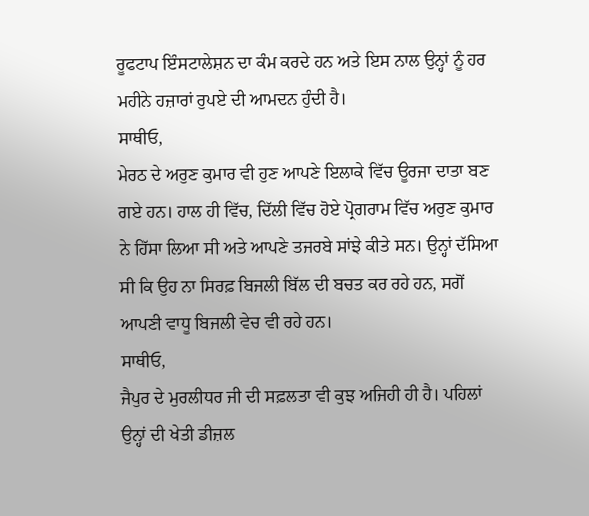ਰੂਫਟਾਪ ਇੰਸਟਾਲੇਸ਼ਨ ਦਾ ਕੰਮ ਕਰਦੇ ਹਨ ਅਤੇ ਇਸ ਨਾਲ ਉਨ੍ਹਾਂ ਨੂੰ ਹਰ ਮਹੀਨੇ ਹਜ਼ਾਰਾਂ ਰੁਪਏ ਦੀ ਆਮਦਨ ਹੁੰਦੀ ਹੈ।
ਸਾਥੀਓ,
ਮੇਰਠ ਦੇ ਅਰੁਣ ਕੁਮਾਰ ਵੀ ਹੁਣ ਆਪਣੇ ਇਲਾਕੇ ਵਿੱਚ ਊਰਜਾ ਦਾਤਾ ਬਣ ਗਏ ਹਨ। ਹਾਲ ਹੀ ਵਿੱਚ, ਦਿੱਲੀ ਵਿੱਚ ਹੋਏ ਪ੍ਰੋਗਰਾਮ ਵਿੱਚ ਅਰੁਣ ਕੁਮਾਰ ਨੇ ਹਿੱਸਾ ਲਿਆ ਸੀ ਅਤੇ ਆਪਣੇ ਤਜਰਬੇ ਸਾਂਝੇ ਕੀਤੇ ਸਨ। ਉਨ੍ਹਾਂ ਦੱਸਿਆ ਸੀ ਕਿ ਉਹ ਨਾ ਸਿਰਫ਼ ਬਿਜਲੀ ਬਿੱਲ ਦੀ ਬਚਤ ਕਰ ਰਹੇ ਹਨ, ਸਗੋਂ ਆਪਣੀ ਵਾਧੂ ਬਿਜਲੀ ਵੇਚ ਵੀ ਰਹੇ ਹਨ।
ਸਾਥੀਓ,
ਜੈਪੁਰ ਦੇ ਮੁਰਲੀਧਰ ਜੀ ਦੀ ਸਫ਼ਲਤਾ ਵੀ ਕੁਝ ਅਜਿਹੀ ਹੀ ਹੈ। ਪਹਿਲਾਂ ਉਨ੍ਹਾਂ ਦੀ ਖੇਤੀ ਡੀਜ਼ਲ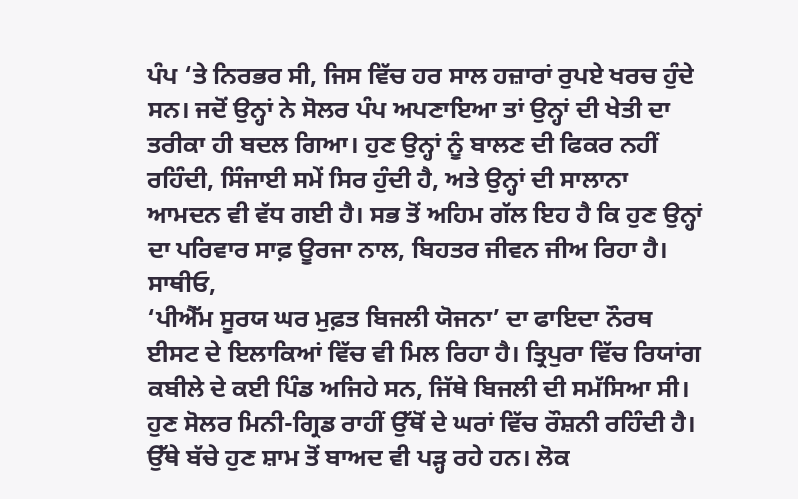ਪੰਪ ‘ਤੇ ਨਿਰਭਰ ਸੀ, ਜਿਸ ਵਿੱਚ ਹਰ ਸਾਲ ਹਜ਼ਾਰਾਂ ਰੁਪਏ ਖਰਚ ਹੁੰਦੇ ਸਨ। ਜਦੋਂ ਉਨ੍ਹਾਂ ਨੇ ਸੋਲਰ ਪੰਪ ਅਪਣਾਇਆ ਤਾਂ ਉਨ੍ਹਾਂ ਦੀ ਖੇਤੀ ਦਾ ਤਰੀਕਾ ਹੀ ਬਦਲ ਗਿਆ। ਹੁਣ ਉਨ੍ਹਾਂ ਨੂੰ ਬਾਲਣ ਦੀ ਫਿਕਰ ਨਹੀਂ ਰਹਿੰਦੀ, ਸਿੰਜਾਈ ਸਮੇਂ ਸਿਰ ਹੁੰਦੀ ਹੈ, ਅਤੇ ਉਨ੍ਹਾਂ ਦੀ ਸਾਲਾਨਾ ਆਮਦਨ ਵੀ ਵੱਧ ਗਈ ਹੈ। ਸਭ ਤੋਂ ਅਹਿਮ ਗੱਲ ਇਹ ਹੈ ਕਿ ਹੁਣ ਉਨ੍ਹਾਂ ਦਾ ਪਰਿਵਾਰ ਸਾਫ਼ ਊਰਜਾ ਨਾਲ, ਬਿਹਤਰ ਜੀਵਨ ਜੀਅ ਰਿਹਾ ਹੈ।
ਸਾਥੀਓ,
‘ਪੀਐੱਮ ਸੂਰਯ ਘਰ ਮੁਫ਼ਤ ਬਿਜਲੀ ਯੋਜਨਾ’ ਦਾ ਫਾਇਦਾ ਨੌਰਥ ਈਸਟ ਦੇ ਇਲਾਕਿਆਂ ਵਿੱਚ ਵੀ ਮਿਲ ਰਿਹਾ ਹੈ। ਤ੍ਰਿਪੁਰਾ ਵਿੱਚ ਰਿਯਾਂਗ ਕਬੀਲੇ ਦੇ ਕਈ ਪਿੰਡ ਅਜਿਹੇ ਸਨ, ਜਿੱਥੇ ਬਿਜਲੀ ਦੀ ਸਮੱਸਿਆ ਸੀ। ਹੁਣ ਸੋਲਰ ਮਿਨੀ-ਗ੍ਰਿਡ ਰਾਹੀਂ ਉੱਥੋਂ ਦੇ ਘਰਾਂ ਵਿੱਚ ਰੌਸ਼ਨੀ ਰਹਿੰਦੀ ਹੈ। ਉੱਥੇ ਬੱਚੇ ਹੁਣ ਸ਼ਾਮ ਤੋਂ ਬਾਅਦ ਵੀ ਪੜ੍ਹ ਰਹੇ ਹਨ। ਲੋਕ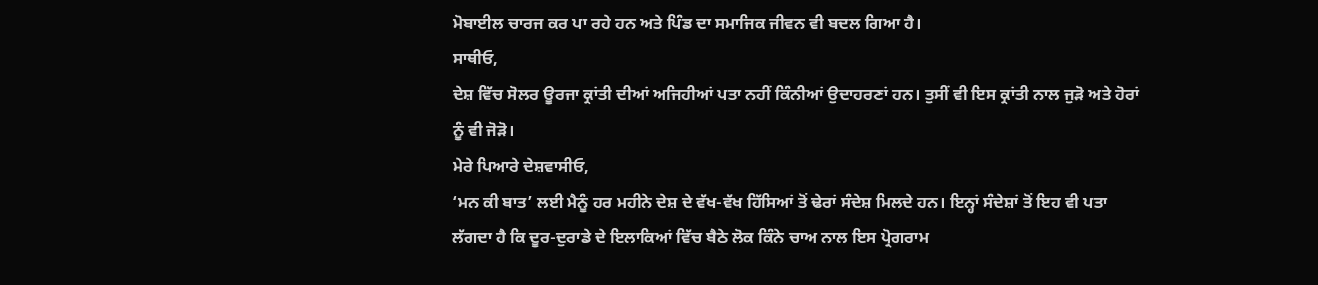ਮੋਬਾਈਲ ਚਾਰਜ ਕਰ ਪਾ ਰਹੇ ਹਨ ਅਤੇ ਪਿੰਡ ਦਾ ਸਮਾਜਿਕ ਜੀਵਨ ਵੀ ਬਦਲ ਗਿਆ ਹੈ।
ਸਾਥੀਓ,
ਦੇਸ਼ ਵਿੱਚ ਸੋਲਰ ਊਰਜਾ ਕ੍ਰਾਂਤੀ ਦੀਆਂ ਅਜਿਹੀਆਂ ਪਤਾ ਨਹੀਂ ਕਿੰਨੀਆਂ ਉਦਾਹਰਣਾਂ ਹਨ। ਤੁਸੀਂ ਵੀ ਇਸ ਕ੍ਰਾਂਤੀ ਨਾਲ ਜੁੜੋ ਅਤੇ ਹੋਰਾਂ ਨੂੰ ਵੀ ਜੋੜੋ।
ਮੇਰੇ ਪਿਆਰੇ ਦੇਸ਼ਵਾਸੀਓ,
‘ਮਨ ਕੀ ਬਾਤ’ ਲਈ ਮੈਨੂੰ ਹਰ ਮਹੀਨੇ ਦੇਸ਼ ਦੇ ਵੱਖ-ਵੱਖ ਹਿੱਸਿਆਂ ਤੋਂ ਢੇਰਾਂ ਸੰਦੇਸ਼ ਮਿਲਦੇ ਹਨ। ਇਨ੍ਹਾਂ ਸੰਦੇਸ਼ਾਂ ਤੋਂ ਇਹ ਵੀ ਪਤਾ ਲੱਗਦਾ ਹੈ ਕਿ ਦੂਰ-ਦੁਰਾਡੇ ਦੇ ਇਲਾਕਿਆਂ ਵਿੱਚ ਬੈਠੇ ਲੋਕ ਕਿੰਨੇ ਚਾਅ ਨਾਲ ਇਸ ਪ੍ਰੋਗਰਾਮ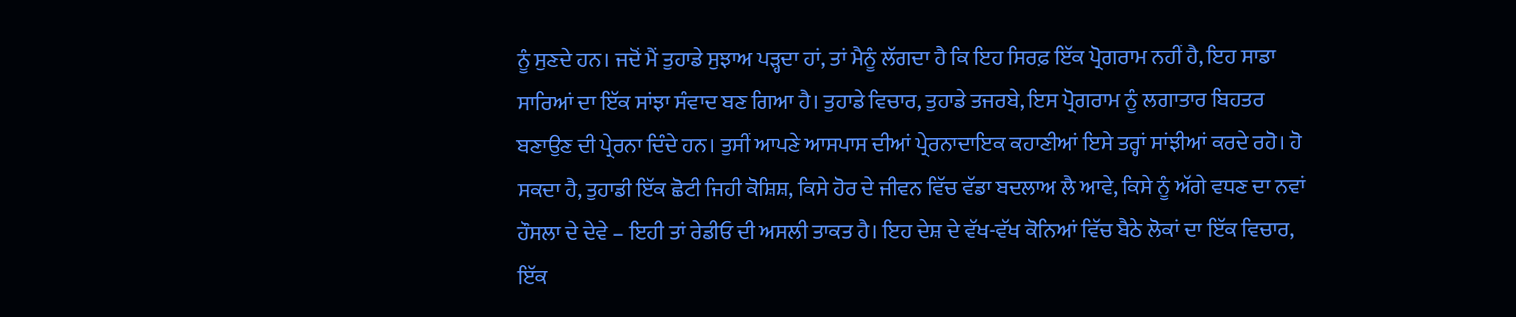ਨੂੰ ਸੁਣਦੇ ਹਨ। ਜਦੋਂ ਮੈਂ ਤੁਹਾਡੇ ਸੁਝਾਅ ਪੜ੍ਹਦਾ ਹਾਂ, ਤਾਂ ਮੈਨੂੰ ਲੱਗਦਾ ਹੈ ਕਿ ਇਹ ਸਿਰਫ਼ ਇੱਕ ਪ੍ਰੋਗਰਾਮ ਨਹੀਂ ਹੈ, ਇਹ ਸਾਡਾ ਸਾਰਿਆਂ ਦਾ ਇੱਕ ਸਾਂਝਾ ਸੰਵਾਦ ਬਣ ਗਿਆ ਹੈ। ਤੁਹਾਡੇ ਵਿਚਾਰ, ਤੁਹਾਡੇ ਤਜਰਬੇ, ਇਸ ਪ੍ਰੋਗਰਾਮ ਨੂੰ ਲਗਾਤਾਰ ਬਿਹਤਰ ਬਣਾਉਣ ਦੀ ਪ੍ਰੇਰਨਾ ਦਿੰਦੇ ਹਨ। ਤੁਸੀਂ ਆਪਣੇ ਆਸਪਾਸ ਦੀਆਂ ਪ੍ਰੇਰਨਾਦਾਇਕ ਕਹਾਣੀਆਂ ਇਸੇ ਤਰ੍ਹਾਂ ਸਾਂਝੀਆਂ ਕਰਦੇ ਰਹੋ। ਹੋ ਸਕਦਾ ਹੈ, ਤੁਹਾਡੀ ਇੱਕ ਛੋਟੀ ਜਿਹੀ ਕੋਸ਼ਿਸ਼, ਕਿਸੇ ਹੋਰ ਦੇ ਜੀਵਨ ਵਿੱਚ ਵੱਡਾ ਬਦਲਾਅ ਲੈ ਆਵੇ, ਕਿਸੇ ਨੂੰ ਅੱਗੇ ਵਧਣ ਦਾ ਨਵਾਂ ਹੌਸਲਾ ਦੇ ਦੇਵੇ – ਇਹੀ ਤਾਂ ਰੇਡੀਓ ਦੀ ਅਸਲੀ ਤਾਕਤ ਹੈ। ਇਹ ਦੇਸ਼ ਦੇ ਵੱਖ-ਵੱਖ ਕੋਨਿਆਂ ਵਿੱਚ ਬੈਠੇ ਲੋਕਾਂ ਦਾ ਇੱਕ ਵਿਚਾਰ, ਇੱਕ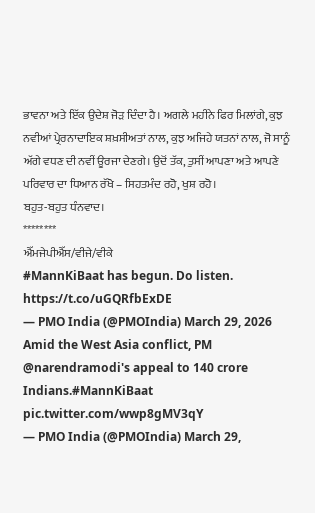ਭਾਵਨਾ ਅਤੇ ਇੱਕ ਉਦੇਸ਼ ਜੋੜ ਦਿੰਦਾ ਹੈ। ਅਗਲੇ ਮਹੀਨੇ ਫਿਰ ਮਿਲਾਂਗੇ, ਕੁਝ ਨਵੀਆਂ ਪ੍ਰੇਰਨਾਦਾਇਕ ਸ਼ਖ਼ਸੀਅਤਾਂ ਨਾਲ, ਕੁਝ ਅਜਿਹੇ ਯਤਨਾਂ ਨਾਲ, ਜੋ ਸਾਨੂੰ ਅੱਗੇ ਵਧਣ ਦੀ ਨਵੀਂ ਊਰਜਾ ਦੇਣਗੇ। ਉਦੋਂ ਤੱਕ, ਤੁਸੀਂ ਆਪਣਾ ਅਤੇ ਆਪਣੇ ਪਰਿਵਾਰ ਦਾ ਧਿਆਨ ਰੱਖੋ – ਸਿਹਤਮੰਦ ਰਹੋ, ਖੁਸ਼ ਰਹੋ।
ਬਹੁਤ-ਬਹੁਤ ਧੰਨਵਾਦ।
********
ਐੱਮਜੇਪੀਐੱਸ/ਵੀਜੇ/ਵੀਕੇ
#MannKiBaat has begun. Do listen. https://t.co/uGQRfbExDE
— PMO India (@PMOIndia) March 29, 2026
Amid the West Asia conflict, PM @narendramodi's appeal to 140 crore Indians.#MannKiBaat pic.twitter.com/wwp8gMV3qY
— PMO India (@PMOIndia) March 29,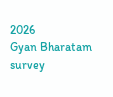2026
Gyan Bharatam survey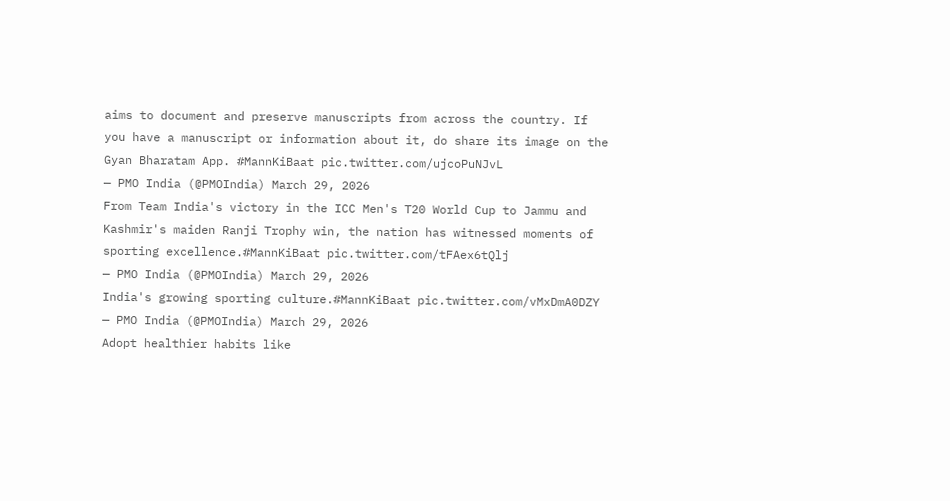aims to document and preserve manuscripts from across the country. If you have a manuscript or information about it, do share its image on the Gyan Bharatam App. #MannKiBaat pic.twitter.com/ujcoPuNJvL
— PMO India (@PMOIndia) March 29, 2026
From Team India's victory in the ICC Men's T20 World Cup to Jammu and Kashmir's maiden Ranji Trophy win, the nation has witnessed moments of sporting excellence.#MannKiBaat pic.twitter.com/tFAex6tQlj
— PMO India (@PMOIndia) March 29, 2026
India's growing sporting culture.#MannKiBaat pic.twitter.com/vMxDmA0DZY
— PMO India (@PMOIndia) March 29, 2026
Adopt healthier habits like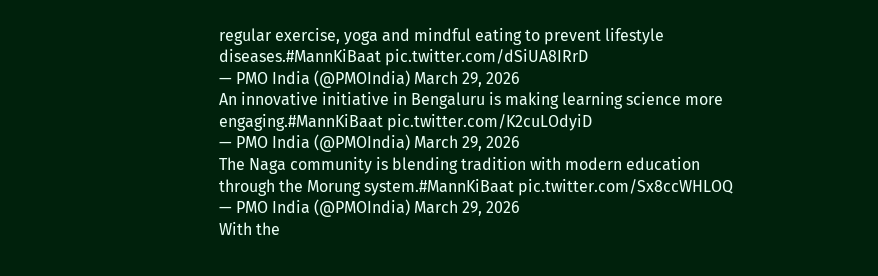regular exercise, yoga and mindful eating to prevent lifestyle diseases.#MannKiBaat pic.twitter.com/dSiUA8IRrD
— PMO India (@PMOIndia) March 29, 2026
An innovative initiative in Bengaluru is making learning science more engaging.#MannKiBaat pic.twitter.com/K2cuLOdyiD
— PMO India (@PMOIndia) March 29, 2026
The Naga community is blending tradition with modern education through the Morung system.#MannKiBaat pic.twitter.com/Sx8ccWHLOQ
— PMO India (@PMOIndia) March 29, 2026
With the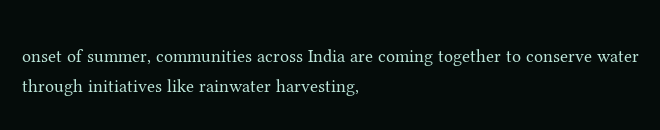onset of summer, communities across India are coming together to conserve water through initiatives like rainwater harvesting,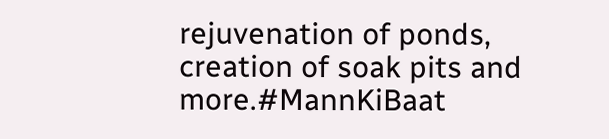rejuvenation of ponds, creation of soak pits and more.#MannKiBaat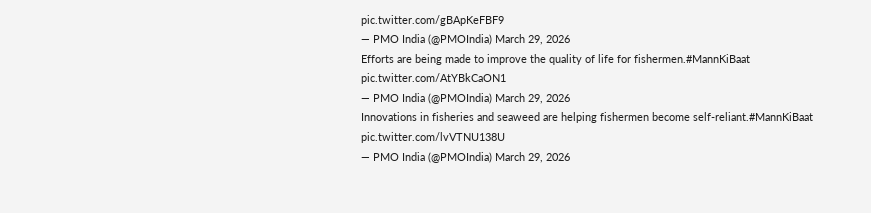pic.twitter.com/gBApKeFBF9
— PMO India (@PMOIndia) March 29, 2026
Efforts are being made to improve the quality of life for fishermen.#MannKiBaat pic.twitter.com/AtYBkCaON1
— PMO India (@PMOIndia) March 29, 2026
Innovations in fisheries and seaweed are helping fishermen become self-reliant.#MannKiBaat pic.twitter.com/lvVTNU138U
— PMO India (@PMOIndia) March 29, 2026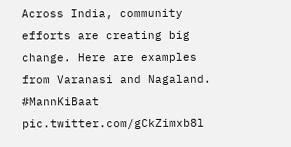Across India, community efforts are creating big change. Here are examples from Varanasi and Nagaland. #MannKiBaat pic.twitter.com/gCkZimxb8l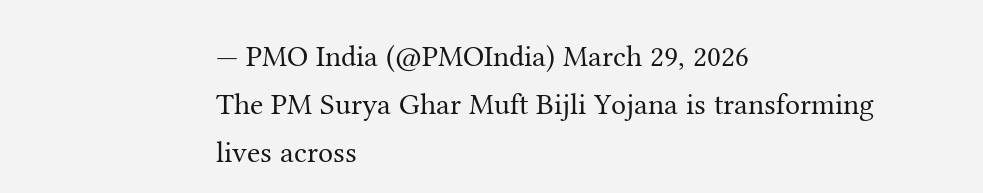— PMO India (@PMOIndia) March 29, 2026
The PM Surya Ghar Muft Bijli Yojana is transforming lives across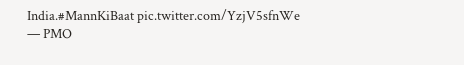India.#MannKiBaat pic.twitter.com/YzjV5sfnWe
— PMO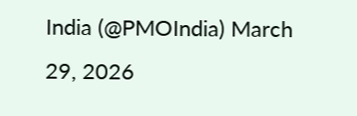India (@PMOIndia) March 29, 2026